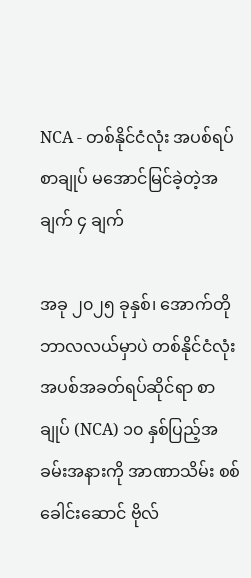NCA - တစ်နိုင်ငံလုံး အပစ်ရပ်စာချုပ် မအောင်မြင်ခဲ့တဲ့အချက် ၄ ချက်

အခု ၂၀၂၅ ခုနှစ်၊ အောက်တိုဘာလလယ်မှာပဲ တစ်နိုင်ငံလုံး အပစ်အခတ်ရပ်ဆိုင်ရာ စာချုပ် (NCA) ၁၀ နှစ်ပြည့်အခမ်းအနားကို အာဏာသိမ်း စစ်ခေါင်းဆောင် ဗိုလ်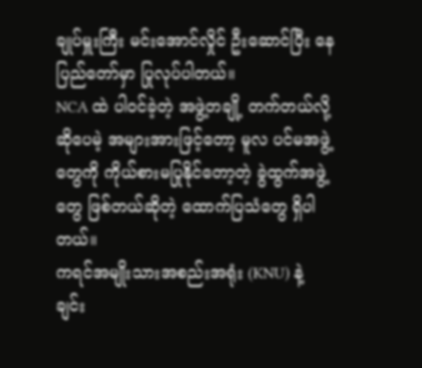ချုပ်မှူးကြီး မင်းအောင်လှိုင် ဦးဆောင်ပြီး နေပြည်တော်မှာ ပြုလုပ်ပါတယ်။
NCA ထဲ ပါဝင်ခဲ့တဲ့ အဖွဲ့တချို့ တက်တယ်လို့ ဆိုပေမဲ့ အများအားဖြင့်တော့ မူလ ပင်မအဖွဲ့တွေကို ကိုယ်စားမပြုနိုင်တော့တဲ့ ခွဲထွက်အဖွဲ့တွေ ဖြစ်တယ်ဆိုတဲ့ ထောက်ပြသံတွေ ရှိပါတယ်။
ကရင်အမျိုးသားအစည်းအရုံး (KNU) နဲ့ ချင်း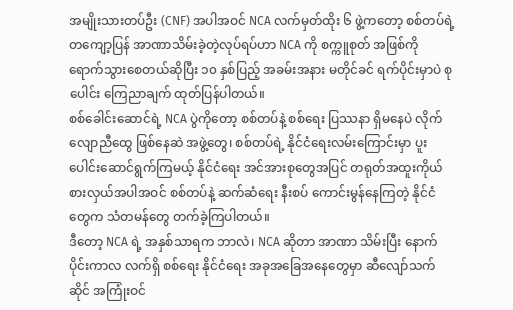အမျိုးသားတပ်ဦး (CNF) အပါအဝင် NCA လက်မှတ်ထိုး ၆ ဖွဲ့ကတော့ စစ်တပ်ရဲ့တကျော့ပြန် အာဏာသိမ်းခဲ့တဲ့လုပ်ရပ်ဟာ NCA ကို စက္ကူစုတ် အဖြစ်ကို ရောက်သွားစေတယ်ဆိုပြီး ၁၀ နှစ်ပြည့် အခမ်းအနား မတိုင်ခင် ရက်ပိုင်းမှာပဲ စုပေါင်း ကြေညာချက် ထုတ်ပြန်ပါတယ်။
စစ်ခေါင်းဆောင်ရဲ့ NCA ပွဲကိုတော့ စစ်တပ်နဲ့ စစ်ရေး ပြဿနာ ရှိမနေပဲ လိုက်လျောညီထွေ ဖြစ်နေဆဲ အဖွဲ့တွေ၊ စစ်တပ်ရဲ့ နိုင်ငံရေးလမ်းကြောင်းမှာ ပူးပေါင်းဆောင်ရွက်ကြမယ့် နိုင်ငံရေး အင်အားစုတွေအပြင် တရုတ်အထူးကိုယ်စားလှယ်အပါအဝင် စစ်တပ်နဲ့ ဆက်ဆံရေး နီးစပ် ကောင်းမွန်နေကြတဲ့ နိုင်ငံတွေက သံတမန်တွေ တက်ခဲ့ကြပါတယ်။
ဒီတော့ NCA ရဲ့ အနှစ်သာရက ဘာလဲ၊ NCA ဆိုတာ အာဏာ သိမ်းပြီး နောက်ပိုင်းကာလ လက်ရှိ စစ်ရေး နိုင်ငံရေး အခုအခြေအနေတွေမှာ ဆီလျော်သက်ဆိုင် အကြုံးဝင်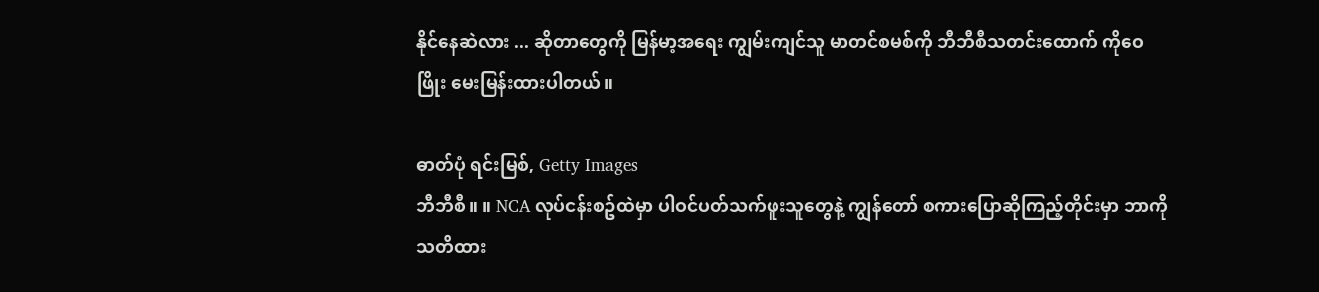နိုင်နေဆဲလား ... ဆိုတာတွေကို မြန်မာ့အရေး ကျွမ်းကျင်သူ မာတင်စမစ်ကို ဘီဘီစီသတင်းထောက် ကိုဝေဖြိုး မေးမြန်းထားပါတယ်။

ဓာတ်ပုံ ရင်းမြစ်, Getty Images
ဘီဘီစီ။ ။ NCA လုပ်ငန်းစဥ်ထဲမှာ ပါဝင်ပတ်သက်ဖူးသူတွေနဲ့ ကျွန်တော် စကားပြောဆိုကြည့်တိုင်းမှာ ဘာကို သတိထား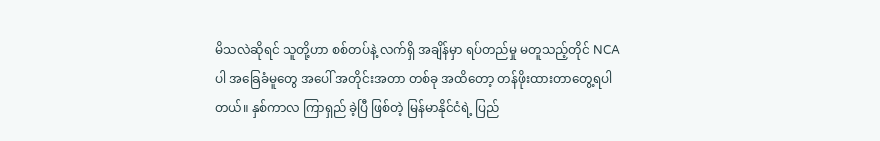မိသလဲဆိုရင် သူတို့ဟာ စစ်တပ်နဲ့ လက်ရှိ အချိန်မှာ ရပ်တည်မှု မတူသည့်တိုင် NCA ပါ အခြေခံမူတွေ အပေါ် အတိုင်းအတာ တစ်ခု အထိတော့ တန်ဖိုးထားတာတွေ့ရပါတယ်။ နှစ်ကာလ ကြာရှည် ခဲ့ပြီ ဖြစ်တဲ့ မြန်မာနိုင်ငံရဲ့ ပြည်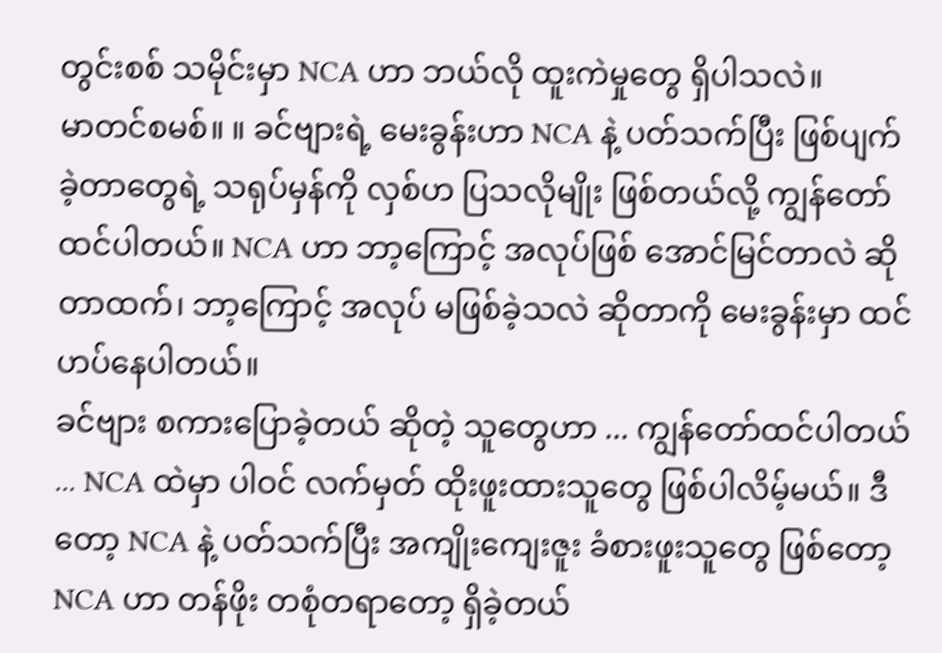တွင်းစစ် သမိုင်းမှာ NCA ဟာ ဘယ်လို ထူးကဲမှုတွေ ရှိပါသလဲ။
မာတင်စမစ်။ ။ ခင်ဗျားရဲ့ မေးခွန်းဟာ NCA နဲ့ ပတ်သက်ပြီး ဖြစ်ပျက်ခဲ့တာတွေရဲ့ သရုပ်မှန်ကို လှစ်ဟ ပြသလိုမျိုး ဖြစ်တယ်လို့ ကျွန်တော်ထင်ပါတယ်။ NCA ဟာ ဘာ့ကြောင့် အလုပ်ဖြစ် အောင်မြင်တာလဲ ဆိုတာထက်၊ ဘာ့ကြောင့် အလုပ် မဖြစ်ခဲ့သလဲ ဆိုတာကို မေးခွန်းမှာ ထင်ဟပ်နေပါတယ်။
ခင်ဗျား စကားပြောခဲ့တယ် ဆိုတဲ့ သူတွေဟာ ... ကျွန်တော်ထင်ပါတယ် ... NCA ထဲမှာ ပါဝင် လက်မှတ် ထိုးဖူးထားသူတွေ ဖြစ်ပါလိမ့်မယ်။ ဒီတော့ NCA နဲ့ ပတ်သက်ပြီး အကျိုးကျေးဇူး ခံစားဖူးသူတွေ ဖြစ်တော့ NCA ဟာ တန်ဖိုး တစုံတရာတော့ ရှိခဲ့တယ်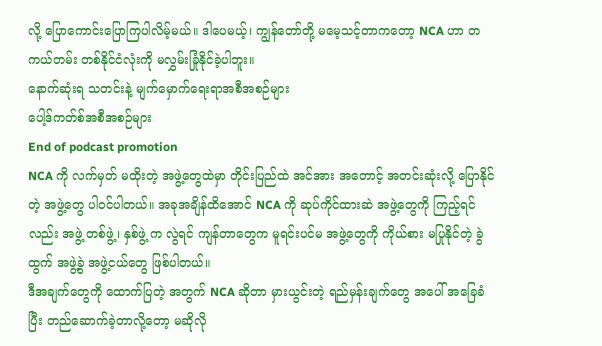လို့ ပြောကောင်းပြောကြပါလိမ့်မယ်။ ဒါပေမယ့်၊ ကျွန်တော်တို့ မမေ့သင့်တာကတော့ NCA ဟာ တကယ်တမ်း တစ်နိုင်ငံလုံးကို မလွှမ်းခြုံနိုင်ခဲ့ပါဘူး။
နောက်ဆုံးရ သတင်းနဲ့ မျက်မှောက်ရေးရာအစီအစဉ်များ
ပေါ့ဒ်ကတ်စ်အစီအစဉ်များ
End of podcast promotion
NCA ကို လက်မှတ် မထိုးတဲ့ အဖွဲ့တွေထဲမှာ တိုင်းပြည်ထဲ အင်အား အတောင့် အတင်းဆုံးလို့ ပြောနိုင်တဲ့ အဖွဲ့တွေ ပါဝင်ပါတယ်။ အခုအချိန်ထိအောင် NCA ကို ဆုပ်ကိုင်ထားဆဲ အဖွဲ့တွေကို ကြည့်ရင်လည်း အဖွဲ့ တစ်ဖွဲ့၊ နှစ်ဖွဲ့ က လွဲရင် ကျန်တာတွေက မူရင်းပင်မ အဖွဲ့တွေကို ကိုယ်စား မပြုနိုင်တဲ့ ခွဲထွက် အဖွဲ့ခွဲ အဖွဲ့ငယ်တွေ ဖြစ်ပါတယ်။
ဒီအချက်တွေကို ထောက်ပြတဲ့ အတွက် NCA ဆိုတာ မှားယွင်းတဲ့ ရည်မှန်းချက်တွေ အပေါ် အခြေခံပြီး တည်ဆောက်ခဲ့တာလို့တော့ မဆိုလို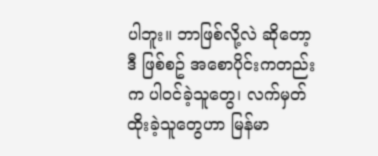ပါဘူး။ ဘာဖြစ်လို့လဲ ဆိုတော့ ဒီ ဖြစ်စဥ် အစောပိုင်းကတည်းက ပါဝင်ခဲ့သူတွေ၊ လက်မှတ်ထိုးခဲ့သူတွေဟာ မြန်မာ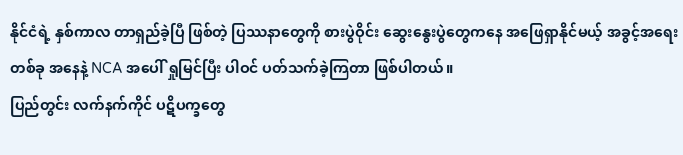နိုင်ငံရဲ့ နှစ်ကာလ တာရှည်ခဲ့ပြီ ဖြစ်တဲ့ ပြဿနာတွေကို စားပွဲဝိုင်း ဆွေးနွေးပွဲတွေကနေ အဖြေရှာနိုင်မယ့် အခွင့်အရေး တစ်ခု အနေနဲ့ NCA အပေါ် ရှုမြင်ပြီး ပါဝင် ပတ်သက်ခဲ့ကြတာ ဖြစ်ပါတယ်။
ပြည်တွင်း လက်နက်ကိုင် ပဋိပက္ခတွေ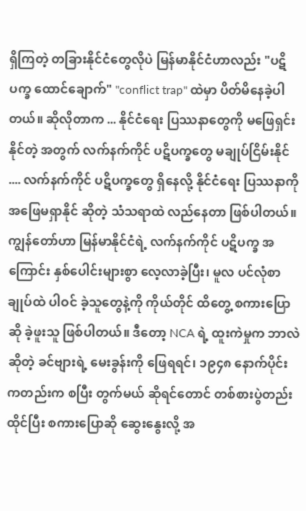ရှိကြတဲ့ တခြားနိုင်ငံတွေလိုပဲ မြန်မာနိုင်ငံဟာလည်း "ပဋိပက္ခ ထောင်ချောက်" "conflict trap" ထဲမှာ ပိတ်မိနေခဲ့ပါတယ်။ ဆိုလိုတာက ... နိုင်ငံရေး ပြဿနာတွေကို မဖြေရှင်းနိုင်တဲ့ အတွက် လက်နက်ကိုင် ပဋိပက္ခတွေ မချုပ်ငြိမ်းနိုင် .... လက်နက်ကိုင် ပဋိပက္ခတွေ ရှိနေလို့ နိုင်ငံရေး ပြဿနာကို အဖြေမရှာနိုင် ဆိုတဲ့ သံသရာထဲ လည်နေတာ ဖြစ်ပါတယ်။
ကျွန်တော်ဟာ မြန်မာနိုင်ငံရဲ့ လက်နက်ကိုင် ပဋိပက္ခ အကြောင်း နှစ်ပေါင်းများစွာ လေ့လာခဲ့ပြီး၊ မူလ ပင်လုံစာချုပ်ထဲ ပါဝင် ခဲ့သူတွေနဲ့ကို ကိုယ်တိုင် ထိတွေ့ စကားပြောဆို ခဲ့ဖူးသူ ဖြစ်ပါတယ်။ ဒီတော့ NCA ရဲ့ ထူးကဲမှုက ဘာလဲဆိုတဲ့ ခင်ဗျားရဲ့ မေးခွန်းကို ဖြေရရင်၊ ၁၉၄၈ နောက်ပိုင်းကတည်းက စပြီး တွက်မယ် ဆိုရင်တောင် တစ်စားပွဲတည်းထိုင်ပြီး စကားပြောဆို ဆွေးနွေးလို့ အ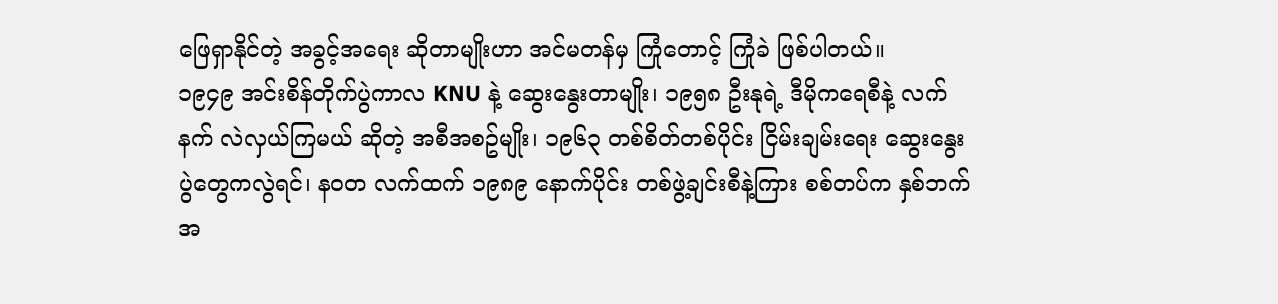ဖြေရှာနိုင်တဲ့ အခွင့်အရေး ဆိုတာမျိုးဟာ အင်မတန်မှ ကြုံတောင့် ကြုံခဲ ဖြစ်ပါတယ်။
၁၉၄၉ အင်းစိန်တိုက်ပွဲကာလ KNU နဲ့ ဆွေးနွေးတာမျိုး၊ ၁၉၅၈ ဦးနုရဲ့ ဒီမိုကရေစီနဲ့ လက်နက် လဲလှယ်ကြမယ် ဆိုတဲ့ အစီအစဥ်မျိုး၊ ၁၉၆၃ တစ်စိတ်တစ်ပိုင်း ငြိမ်းချမ်းရေး ဆွေးနွေးပွဲတွေကလွဲရင်၊ နဝတ လက်ထက် ၁၉၈၉ နောက်ပိုင်း တစ်ဖွဲ့ချင်းစီနဲ့ကြား စစ်တပ်က နှစ်ဘက် အ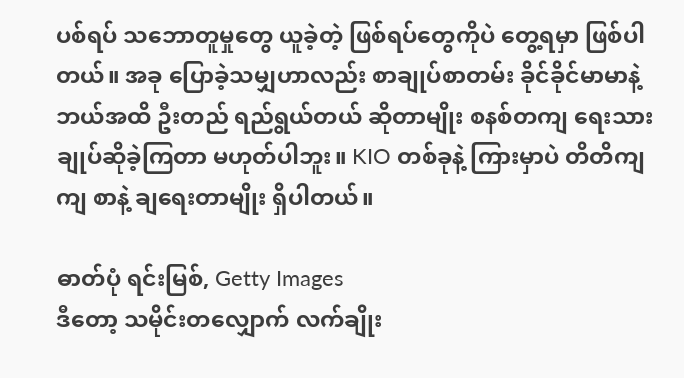ပစ်ရပ် သဘောတူမှုတွေ ယူခဲ့တဲ့ ဖြစ်ရပ်တွေကိုပဲ တွေ့ရမှာ ဖြစ်ပါတယ်။ အခု ပြောခဲ့သမျှဟာလည်း စာချုပ်စာတမ်း ခိုင်ခိုင်မာမာနဲ့ ဘယ်အထိ ဦးတည် ရည်ရွယ်တယ် ဆိုတာမျိုး စနစ်တကျ ရေးသား ချုပ်ဆိုခဲ့ကြတာ မဟုတ်ပါဘူး။ KIO တစ်ခုနဲ့ ကြားမှာပဲ တိတိကျကျ စာနဲ့ ချရေးတာမျိုး ရှိပါတယ်။

ဓာတ်ပုံ ရင်းမြစ်, Getty Images
ဒီတော့ သမိုင်းတလျှောက် လက်ချိုး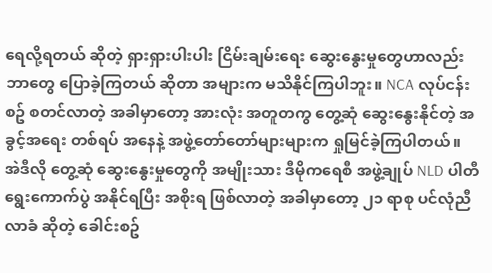ရေလို့ရတယ် ဆိုတဲ့ ရှားရှားပါးပါး ငြိမ်းချမ်းရေး ဆွေးနွေးမှုတွေဟာလည်း ဘာတွေ ပြောခဲ့ကြတယ် ဆိုတာ အများက မသိနိုင်ကြပါဘူး။ NCA လုပ်ငန်းစဥ် စတင်လာတဲ့ အခါမှာတော့ အားလုံး အတူတကွ တွေ့ဆုံ ဆွေးနွေးနိုင်တဲ့ အခွင့်အရေး တစ်ရပ် အနေနဲ့ အဖွဲ့တော်တော်များများက ရှုမြင်ခဲ့ကြပါတယ်။
အဲဒီလို တွေ့ဆုံ ဆွေးနွေးမှုတွေကို အမျိုးသား ဒီမိုကရေစီ အဖွဲ့ချုပ် NLD ပါတီ ရွေးကောက်ပွဲ အနိုင်ရပြီး အစိုးရ ဖြစ်လာတဲ့ အခါမှာတော့ ၂၁ ရာစု ပင်လုံညီလာခံ ဆိုတဲ့ ခေါင်းစဥ်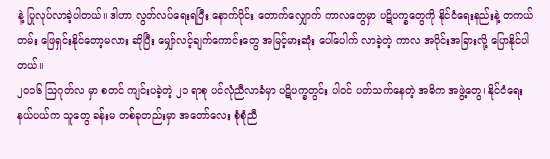နဲ့ ပြုလုပ်လာခဲ့ပါတယ်။ ဒါဟာ လွတ်လပ်ရေးရပြီး နောက်ပိုင်း တောက်လျှောက် ကာလတွေမှာ ပဋိပက္ခတွေကို နိုင်ငံရေးနည်းနဲ့ တကယ်တမ်း ဖြေရှင်းနိုင်တော့မလား ဆိုပြီး မျှော်လင့်ချက်ကောင်းတွေ အမြင့်မားဆုံး ပေါ်ပေါက် လာခဲ့တဲ့ ကာလ အပိုင်းအခြားလို့ ပြောနိုင်ပါတယ်။
၂၀၁၆ ဩဂုတ်လ မှာ စတင် ကျင်းပခဲ့တဲ့ ၂၁ ရာစု ပင်လုံညီလာခံမှာ ပဋိပက္ခတွင်း ပါဝင် ပတ်သက်နေတဲ့ အဓိက အဖွဲ့တွေ၊ နိုင်ငံရေး နယ်ပယ်က သူတွေ ခန်းမ တစ်ခုတည်းမှာ အတော်လေး စုံစုံညီ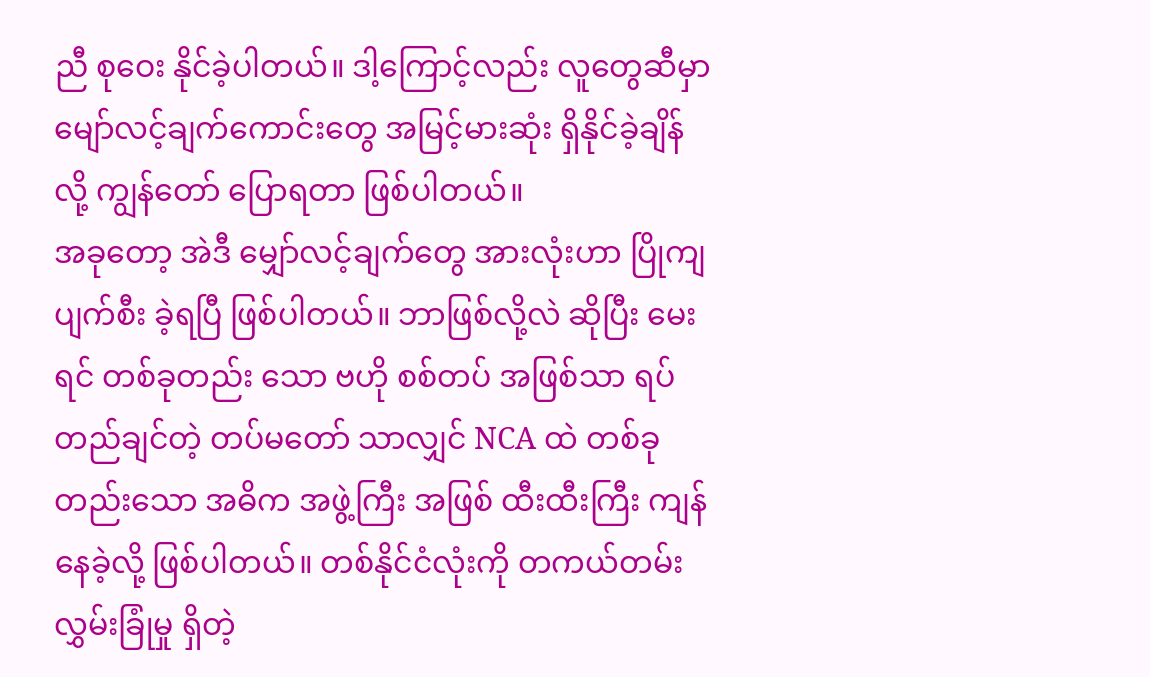ညီ စုဝေး နိုင်ခဲ့ပါတယ်။ ဒါ့ကြောင့်လည်း လူတွေဆီမှာ မျော်လင့်ချက်ကောင်းတွေ အမြင့်မားဆုံး ရှိနိုင်ခဲ့ချိန်လို့ ကျွန်တော် ပြောရတာ ဖြစ်ပါတယ်။
အခုတော့ အဲဒီ မျှော်လင့်ချက်တွေ အားလုံးဟာ ပြိုကျ ပျက်စီး ခဲ့ရပြီ ဖြစ်ပါတယ်။ ဘာဖြစ်လို့လဲ ဆိုပြီး မေးရင် တစ်ခုတည်း သော ဗဟို စစ်တပ် အဖြစ်သာ ရပ်တည်ချင်တဲ့ တပ်မတော် သာလျှင် NCA ထဲ တစ်ခုတည်းသော အဓိက အဖွဲ့ကြီး အဖြစ် ထီးထီးကြီး ကျန်နေခဲ့လို့ ဖြစ်ပါတယ်။ တစ်နိုင်ငံလုံးကို တကယ်တမ်း လွှမ်းခြုံမှု ရှိတဲ့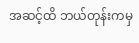အဆင့်ထိ ဘယ်တုန်းကမှ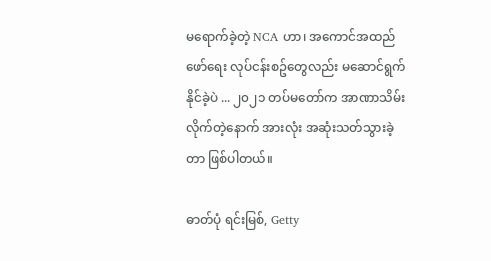မရောက်ခဲ့တဲ့ NCA ဟာ၊ အကောင်အထည် ဖော်ရေး လုပ်ငန်းစဥ်တွေလည်း မဆောင်ရွက် နိုင်ခဲ့ပဲ ... ၂၀၂၁ တပ်မတော်က အာဏာသိမ်း လိုက်တဲ့နောက် အားလုံး အဆုံးသတ်သွားခဲ့တာ ဖြစ်ပါတယ်။

ဓာတ်ပုံ ရင်းမြစ်, Getty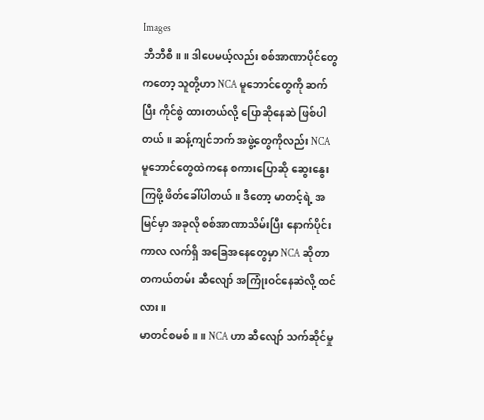Images
ဘီဘီစီ။ ။ ဒါပေမယ့်လည်း စစ်အာဏာပိုင်တွေကတော့ သူတို့ဟာ NCA မူဘောင်တွေကို ဆက်ပြီး ကိုင်စွဲ ထားတယ်လို့ ပြောဆိုနေဆဲ ဖြစ်ပါတယ်။ ဆန့်ကျင်ဘက် အဖွဲ့တွေကိုလည်း NCA မူဘောင်တွေထဲကနေ စကားပြောဆို ဆွေးနွေးကြဖို့ ဖိတ်ခေါ်ပါတယ်။ ဒီတော့ မာတင့်ရဲ့ အမြင်မှာ အခုလို စစ်အာဏာသိမ်းပြီး နောက်ပိုင်းကာလ လက်ရှိ အခြေအနေတွေမှာ NCA ဆိုတာ တကယ်တမ်း ဆီလျော် အကြုံးဝင်နေဆဲလို့ ထင်လား။
မာတင်စမစ်။ ။ NCA ဟာ ဆီလျော် သက်ဆိုင်မှု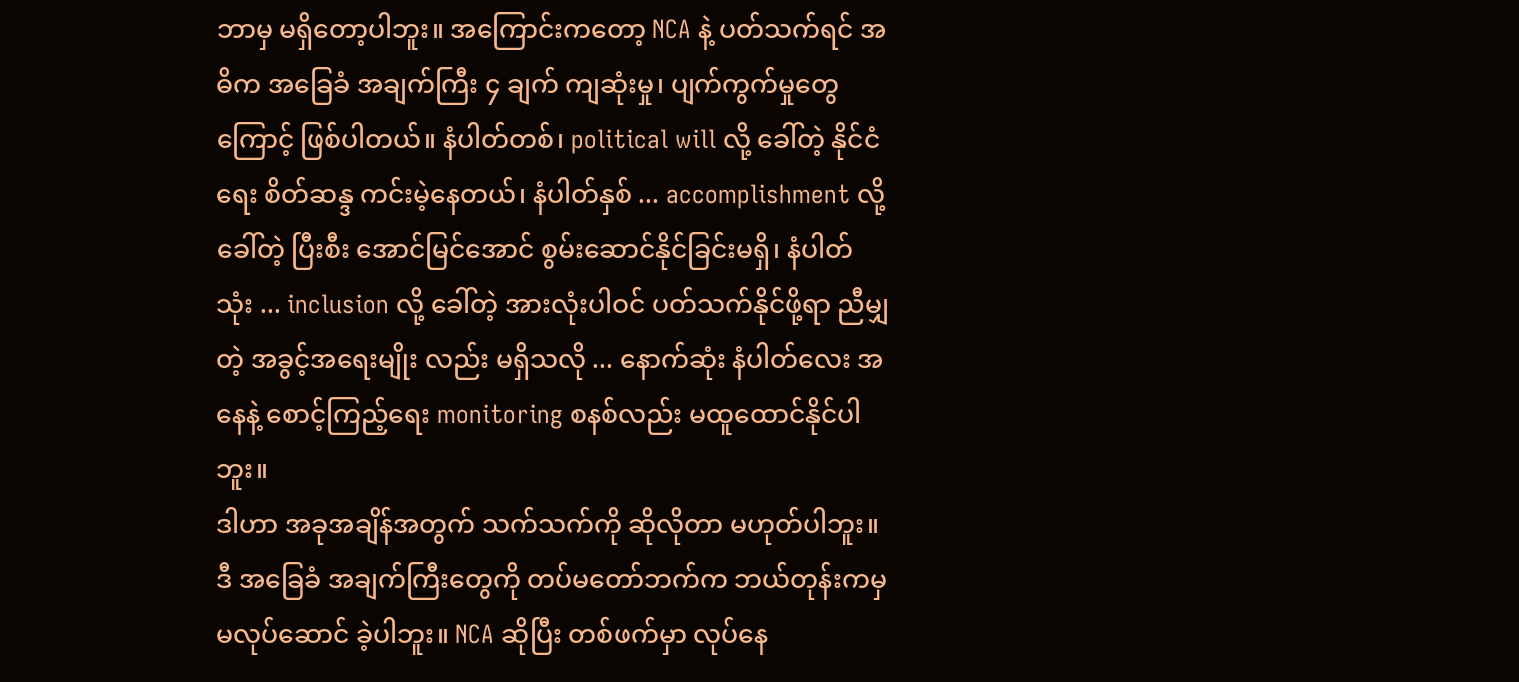ဘာမှ မရှိတော့ပါဘူး။ အကြောင်းကတော့ NCA နဲ့ ပတ်သက်ရင် အဓိက အခြေခံ အချက်ကြီး ၄ ချက် ကျဆုံးမှု၊ ပျက်ကွက်မှုတွေကြောင့် ဖြစ်ပါတယ်။ နံပါတ်တစ်၊ political will လို့ ခေါ်တဲ့ နိုင်ငံရေး စိတ်ဆန္ဒ ကင်းမဲ့နေတယ်၊ နံပါတ်နှစ် ... accomplishment လို့ ခေါ်တဲ့ ပြီးစီး အောင်မြင်အောင် စွမ်းဆောင်နိုင်ခြင်းမရှိ၊ နံပါတ် သုံး ... inclusion လို့ ခေါ်တဲ့ အားလုံးပါဝင် ပတ်သက်နိုင်ဖို့ရာ ညီမျှတဲ့ အခွင့်အရေးမျိုး လည်း မရှိသလို ... နောက်ဆုံး နံပါတ်လေး အနေနဲ့ စောင့်ကြည့်ရေး monitoring စနစ်လည်း မထူထောင်နိုင်ပါဘူး။
ဒါဟာ အခုအချိန်အတွက် သက်သက်ကို ဆိုလိုတာ မဟုတ်ပါဘူး။ ဒီ အခြေခံ အချက်ကြီးတွေကို တပ်မတော်ဘက်က ဘယ်တုန်းကမှ မလုပ်ဆောင် ခဲ့ပါဘူး။ NCA ဆိုပြီး တစ်ဖက်မှာ လုပ်နေ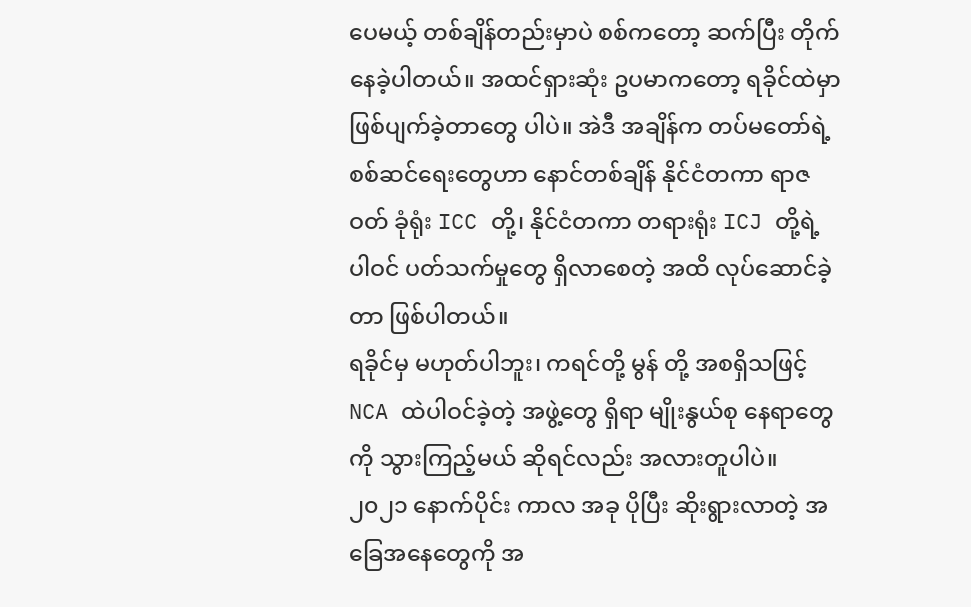ပေမယ့် တစ်ချိန်တည်းမှာပဲ စစ်ကတော့ ဆက်ပြီး တိုက်နေခဲ့ပါတယ်။ အထင်ရှားဆုံး ဥပမာကတော့ ရခိုင်ထဲမှာ ဖြစ်ပျက်ခဲ့တာတွေ ပါပဲ။ အဲဒီ အချိန်က တပ်မတော်ရဲ့ စစ်ဆင်ရေးတွေဟာ နောင်တစ်ချိန် နိုင်ငံတကာ ရာဇဝတ် ခုံရုံး ICC တို့၊ နိုင်ငံတကာ တရားရုံး ICJ တို့ရဲ့ ပါဝင် ပတ်သက်မှုတွေ ရှိလာစေတဲ့ အထိ လုပ်ဆောင်ခဲ့တာ ဖြစ်ပါတယ်။
ရခိုင်မှ မဟုတ်ပါဘူး၊ ကရင်တို့ မွန် တို့ အစရှိသဖြင့် NCA ထဲပါဝင်ခဲ့တဲ့ အဖွဲ့တွေ ရှိရာ မျိုးနွယ်စု နေရာတွေကို သွားကြည့်မယ် ဆိုရင်လည်း အလားတူပါပဲ။ ၂၀၂၁ နောက်ပိုင်း ကာလ အခု ပိုပြီး ဆိုးရွားလာတဲ့ အခြေအနေတွေကို အ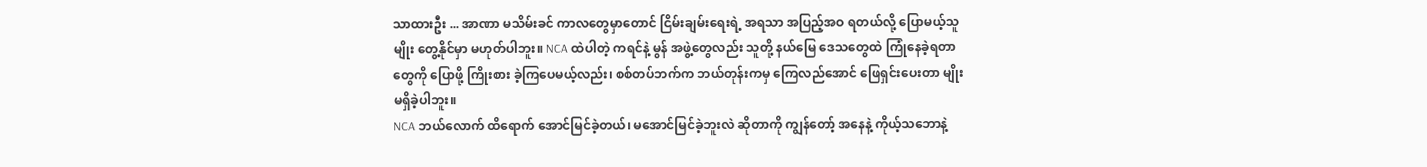သာထားဦး ... အာဏာ မသိမ်းခင် ကာလတွေမှာတောင် ငြိမ်းချမ်းရေးရဲ့ အရသာ အပြည့်အဝ ရတယ်လို့ ပြောမယ့်သူမျိုး တွေ့နိုင်မှာ မဟုတ်ပါဘူး။ NCA ထဲပါတဲ့ ကရင်နဲ့ မွန် အဖွဲ့တွေလည်း သူတို့ နယ်မြေ ဒေသတွေထဲ ကြုံနေခဲ့ရတာတွေကို ပြောဖို့ ကြိုးစား ခဲ့ကြပေမယ့်လည်း၊ စစ်တပ်ဘက်က ဘယ်တုန်းကမှ ကြေလည်အောင် ဖြေရှင်းပေးတာ မျိုး မရှိခဲ့ပါဘူး။
NCA ဘယ်လောက် ထိရောက် အောင်မြင်ခဲ့တယ်၊ မအောင်မြင်ခဲ့ဘူးလဲ ဆိုတာကို ကျွန်တော့် အနေနဲ့ ကိုယ့်သဘောနဲ့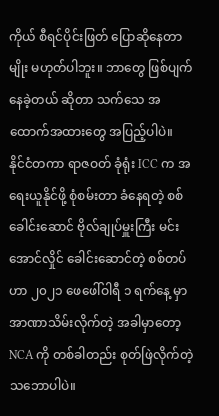ကိုယ် စီရင်ပိုင်းဖြတ် ပြောဆိုနေတာမျိုး မဟုတ်ပါဘူး။ ဘာတွေ ဖြစ်ပျက်နေခဲ့တယ် ဆိုတာ သက်သေ အထောက်အထားတွေ အပြည့်ပါပဲ။
နိုင်ငံတကာ ရာဇဝတ် ခုံရုံး ICC က အရေးယူနိုင်ဖို့ စုံစမ်းတာ ခံနေရတဲ့ စစ်ခေါင်းဆောင် ဗိုလ်ချုပ်မှူးကြီး မင်းအောင်လှိုင် ခေါင်းဆောင်တဲ့ စစ်တပ်ဟာ ၂၀၂၁ ဖေဖေါ်ဝါရီ ၁ ရက်နေ့ မှာ အာဏာသိမ်းလိုက်တဲ့ အခါမှာတော့ NCA ကို တစ်ခါတည်း စုတ်ဖြဲလိုက်တဲ့ သဘောပါပဲ။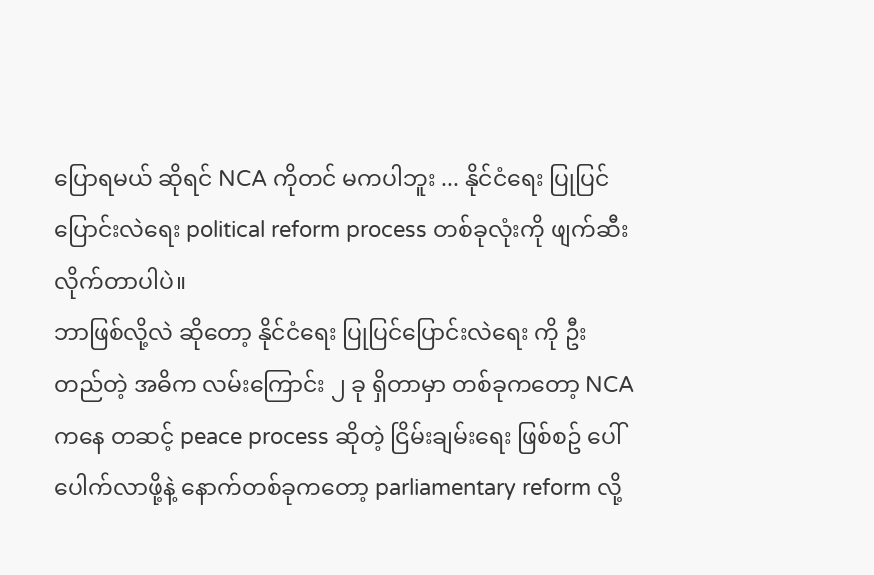ပြောရမယ် ဆိုရင် NCA ကိုတင် မကပါဘူး ... နိုင်ငံရေး ပြုပြင်ပြောင်းလဲရေး political reform process တစ်ခုလုံးကို ဖျက်ဆီးလိုက်တာပါပဲ။
ဘာဖြစ်လို့လဲ ဆိုတော့ နိုင်ငံရေး ပြုပြင်ပြောင်းလဲရေး ကို ဦးတည်တဲ့ အဓိက လမ်းကြောင်း ၂ ခု ရှိတာမှာ တစ်ခုကတော့ NCA ကနေ တဆင့် peace process ဆိုတဲ့ ငြိမ်းချမ်းရေး ဖြစ်စဥ် ပေါ်ပေါက်လာဖို့နဲ့ နောက်တစ်ခုကတော့ parliamentary reform လို့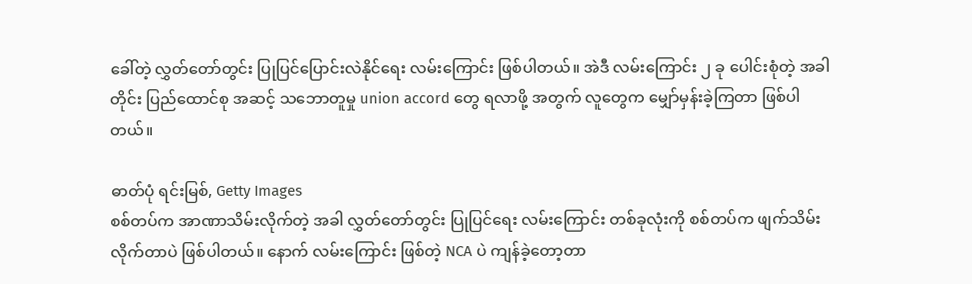ခေါ်တဲ့ လွှတ်တော်တွင်း ပြုပြင်ပြောင်းလဲနိုင်ရေး လမ်းကြောင်း ဖြစ်ပါတယ်။ အဲဒီ လမ်းကြောင်း ၂ ခု ပေါင်းစုံတဲ့ အခါတိုင်း ပြည်ထောင်စု အဆင့် သဘောတူမှု union accord တွေ ရလာဖို့ အတွက် လူတွေက မျှော်မှန်းခဲ့ကြတာ ဖြစ်ပါတယ်။

ဓာတ်ပုံ ရင်းမြစ်, Getty Images
စစ်တပ်က အာဏာသိမ်းလိုက်တဲ့ အခါ လွှတ်တော်တွင်း ပြုပြင်ရေး လမ်းကြောင်း တစ်ခုလုံးကို စစ်တပ်က ဖျက်သိမ်းလိုက်တာပဲ ဖြစ်ပါတယ်။ နောက် လမ်းကြောင်း ဖြစ်တဲ့ NCA ပဲ ကျန်ခဲ့တော့တာ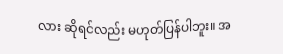လား ဆိုရင်လည်း မဟုတ်ပြန်ပါဘူး။ အ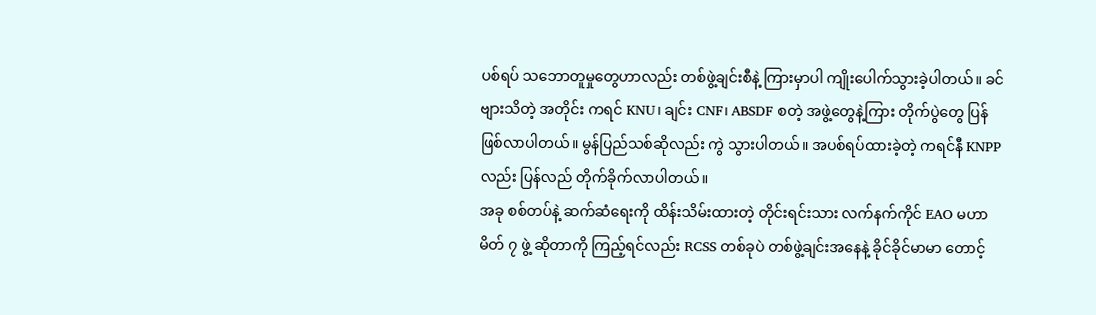ပစ်ရပ် သဘောတူမှုတွေဟာလည်း တစ်ဖွဲ့ချင်းစီနဲ့ ကြားမှာပါ ကျိုးပေါက်သွားခဲ့ပါတယ်။ ခင်ဗျားသိတဲ့ အတိုင်း ကရင် KNU၊ ချင်း CNF၊ ABSDF စတဲ့ အဖွဲ့တွေနဲ့ကြား တိုက်ပွဲတွေ ပြန်ဖြစ်လာပါတယ်။ မွန်ပြည်သစ်ဆိုလည်း ကွဲ သွားပါတယ်။ အပစ်ရပ်ထားခဲ့တဲ့ ကရင်နီ KNPP လည်း ပြန်လည် တိုက်ခိုက်လာပါတယ်။
အခု စစ်တပ်နဲ့ ဆက်ဆံရေးကို ထိန်းသိမ်းထားတဲ့ တိုင်းရင်းသား လက်နက်ကိုင် EAO မဟာမိတ် ၇ ဖွဲ့ ဆိုတာကို ကြည့်ရင်လည်း RCSS တစ်ခုပဲ တစ်ဖွဲ့ချင်းအနေနဲ့ ခိုင်ခိုင်မာမာ တောင့်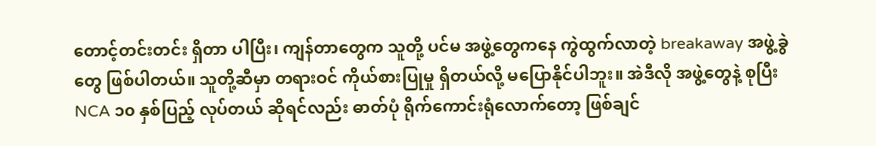တောင့်တင်းတင်း ရှိတာ ပါပြီး၊ ကျန်တာတွေက သူတို့ ပင်မ အဖွဲ့တွေကနေ ကွဲထွက်လာတဲ့ breakaway အဖွဲ့ခွဲတွေ ဖြစ်ပါတယ်။ သူတို့ဆီမှာ တရားဝင် ကိုယ်စားပြုမှု ရှိတယ်လို့ မပြောနိုင်ပါဘူး။ အဲဒီလို အဖွဲ့တွေနဲ့ စုပြီး NCA ၁၀ နှစ်ပြည့် လုပ်တယ် ဆိုရင်လည်း ဓာတ်ပုံ ရိုက်ကောင်းရုံလောက်တော့ ဖြစ်ချင်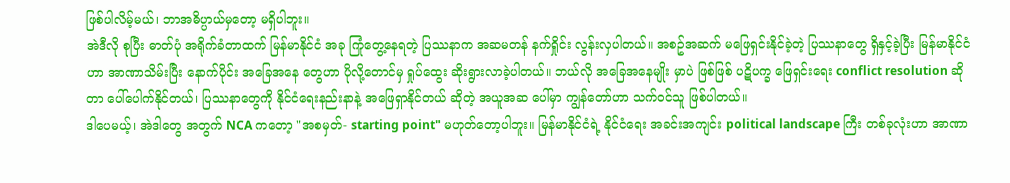ဖြစ်ပါလိမ့်မယ်၊ ဘာအဓိပ္ပာယ်မှတော့ မရှိပါဘူး။
အဲဒီလို စုပြီး ဓာတ်ပုံ အရိုက်ခံတာထက် မြန်မာနိုင်ငံ အခု ကြုံတွေ့နေရတဲ့ ပြဿနာက အဆမတန် နက်ရှိုင်း လွန်းလှပါတယ်။ အစဥ်အဆက် မဖြေရှင်းနိုင်ခဲ့တဲ့ ပြဿနာတွေ ရှိနှင့်ခဲ့ပြီး မြန်မာနိုင်ငံဟာ အာဏာသိမ်းပြီး နောက်ပိုင်း အခြေအနေ တွေဟာ ပိုလို့တောင်မှ ရှုပ်ထွေး ဆိုးရွားလာခဲ့ပါတယ်။ ဘယ်လို အခြေအနေမျိုး မှာပဲ ဖြစ်ဖြစ် ပဋိပက္ခ ဖြေရှင်းရေး conflict resolution ဆိုတာ ပေါ်ပေါက်နိုင်တယ်၊ ပြဿနာတွေကို နိုင်ငံရေးနည်းနာနဲ့ အဖြေရှာနိုင်တယ် ဆိုတဲ့ အယူအဆ ပေါ်မှာ ကျွန်တော်ဟာ သက်ဝင်သူ ဖြစ်ပါတယ်။
ဒါပေမယ့်၊ အဲဒါတွေ အတွက် NCA ကတော့ "အစမှတ်- starting point" မဟုတ်တော့ပါဘူး။ မြန်မာနိုင်ငံရဲ့ နိုင်ငံရေး အခင်းအကျင်း political landscape ကြီး တစ်ခုလုံးဟာ အာဏာ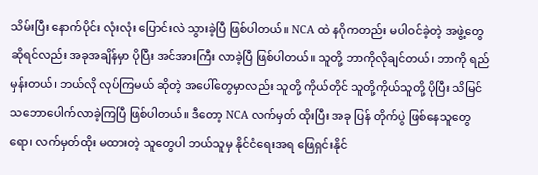သိမ်းပြီး နောက်ပိုင်း လုံးလုံး ပြောင်းလဲ သွားခဲ့ပြီ ဖြစ်ပါတယ်။ NCA ထဲ နဂိုကတည်း မပါဝင်ခဲ့တဲ့ အဖွဲ့တွေ ဆိုရင်လည်း အခုအချိန်မှာ ပိုပြီး အင်အားကြီး လာခဲ့ပြီ ဖြစ်ပါတယ်။ သူတို့ ဘာကိုလိုချင်တယ်၊ ဘာကို ရည်မှန်းတယ်၊ ဘယ်လို လုပ်ကြမယ် ဆိုတဲ့ အပေါ်တွေမှာလည်း သူတို့ ကိုယ်တိုင် သူတို့ကိုယ်သူတို့ ပိုပြီး သိမြင် သဘောပေါက်လာခဲ့ကြပြီ ဖြစ်ပါတယ်။ ဒီတော့ NCA လက်မှတ် ထိုးပြီး အခု ပြန် တိုက်ပွဲ ဖြစ်နေသူတွေရော၊ လက်မှတ်ထိုး မထားတဲ့ သူတွေပါ ဘယ်သူမှ နိုင်ငံရေးအရ ဖြေရှင်းနိုင်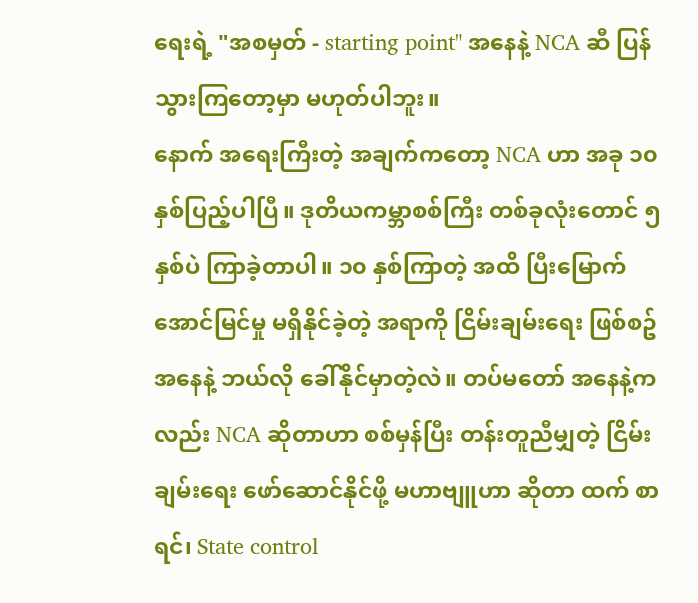ရေးရဲ့ "အစမှတ် - starting point" အနေနဲ့ NCA ဆီ ပြန်သွားကြတော့မှာ မဟုတ်ပါဘူး။
နောက် အရေးကြီးတဲ့ အချက်ကတော့ NCA ဟာ အခု ၁၀ နှစ်ပြည့်ပါပြီ။ ဒုတိယကမ္ဘာစစ်ကြီး တစ်ခုလုံးတောင် ၅ နှစ်ပဲ ကြာခဲ့တာပါ။ ၁၀ နှစ်ကြာတဲ့ အထိ ပြီးမြောက်အောင်မြင်မှု မရှိနိုင်ခဲ့တဲ့ အရာကို ငြိမ်းချမ်းရေး ဖြစ်စဥ် အနေနဲ့ ဘယ်လို ခေါ်နိုင်မှာတဲ့လဲ။ တပ်မတော် အနေနဲ့ကလည်း NCA ဆိုတာဟာ စစ်မှန်ပြီး တန်းတူညီမျှတဲ့ ငြိမ်းချမ်းရေး ဖော်ဆောင်နိုင်ဖို့ မဟာဗျူဟာ ဆိုတာ ထက် စာရင်၊ State control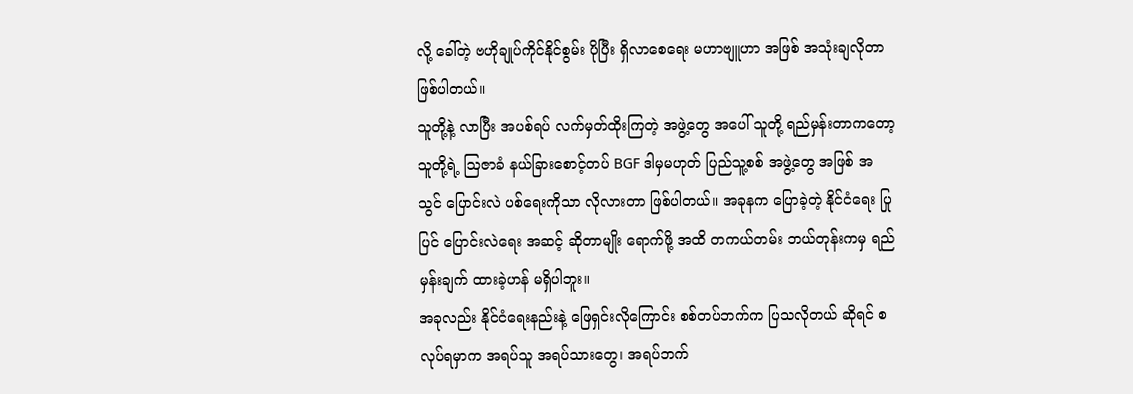လို့ ခေါ်တဲ့ ဗဟိုချုပ်ကိုင်နိုင်စွမ်း ပိုပြီး ရှိလာစေရေး မဟာဗျူဟာ အဖြစ် အသုံးချလိုတာ ဖြစ်ပါတယ်။
သူတို့နဲ့ လာပြီး အပစ်ရပ် လက်မှတ်ထိုးကြတဲ့ အဖွဲ့တွေ အပေါ် သူတို့ ရည်မှန်းတာကတော့ သူတို့ရဲ့ ဩဇာခံ နယ်ခြားစောင့်တပ် BGF ဒါမှမဟုတ် ပြည်သူ့စစ် အဖွဲ့တွေ အဖြစ် အသွင် ပြောင်းလဲ ပစ်ရေးကိုသာ လိုလားတာ ဖြစ်ပါတယ်။ အခုနက ပြောခဲ့တဲ့ နိုင်ငံရေး ပြုပြင် ပြောင်းလဲရေး အဆင့် ဆိုတာမျိုး ရောက်ဖို့ အထိ တကယ်တမ်း ဘယ်တုန်းကမှ ရည်မှန်းချက် ထားခဲ့ဟန် မရှိပါဘူး။
အခုလည်း နိုင်ငံရေးနည်းနဲ့ ဖြေရှင်းလိုကြောင်း စစ်တပ်ဘက်က ပြသလိုတယ် ဆိုရင် စလုပ်ရမှာက အရပ်သူ အရပ်သားတွေ၊ အရပ်ဘက်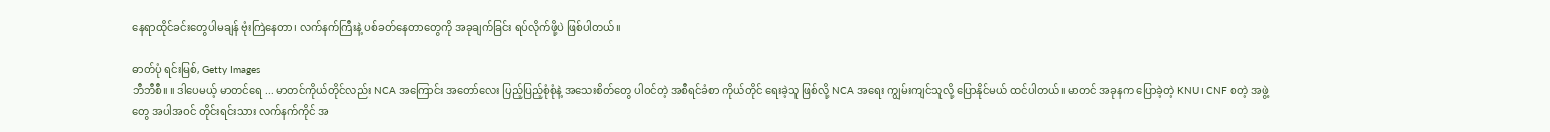နေရာထိုင်ခင်းတွေပါမချန် ဗုံးကြဲနေတာ၊ လက်နက်ကြီးနဲ့ ပစ်ခတ်နေတာတွေကို အခုချက်ခြင်း ရပ်လိုက်ဖို့ပဲ ဖြစ်ပါတယ်။

ဓာတ်ပုံ ရင်းမြစ်, Getty Images
ဘီဘီစီ။ ။ ဒါပေမယ့် မာတင်ရေ ... မာတင်ကိုယ်တိုင်လည်း NCA အကြောင်း အတော်လေး ပြည့်ပြည့်စုံစုံနဲ့ အသေးစိတ်တွေ ပါဝင်တဲ့ အစီရင်ခံစာ ကိုယ်တိုင် ရေးခဲ့သူ ဖြစ်လို့ NCA အရေး ကျွမ်းကျင်သူလို့ ပြောနိုင်မယ် ထင်ပါတယ်။ မာတင် အခုနက ပြောခဲ့တဲ့ KNU၊ CNF စတဲ့ အဖွဲ့တွေ အပါအဝင် တိုင်းရင်းသား လက်နက်ကိုင် အ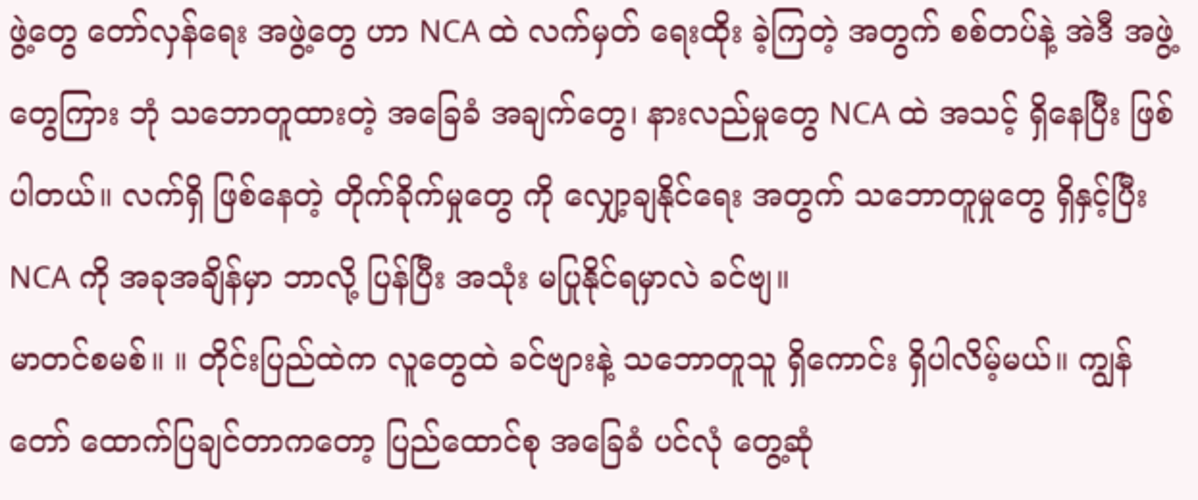ဖွဲ့တွေ တော်လှန်ရေး အဖွဲ့တွေ ဟာ NCA ထဲ လက်မှတ် ရေးထိုး ခဲ့ကြတဲ့ အတွက် စစ်တပ်နဲ့ အဲဒီ အဖွဲ့တွေကြား ဘုံ သဘောတူထားတဲ့ အခြေခံ အချက်တွေ၊ နားလည်မှုတွေ NCA ထဲ အသင့် ရှိနေပြီး ဖြစ်ပါတယ်။ လက်ရှိ ဖြစ်နေတဲ့ တိုက်ခိုက်မှုတွေ ကို လျှော့ချနိုင်ရေး အတွက် သဘောတူမှုတွေ ရှိနှင့်ပြီး NCA ကို အခုအချိန်မှာ ဘာလို့ ပြန်ပြီး အသုံး မပြုနိုင်ရမှာလဲ ခင်ဗျ။
မာတင်စမစ်။ ။ တိုင်းပြည်ထဲက လူတွေထဲ ခင်ဗျားနဲ့ သဘောတူသူ ရှိကောင်း ရှိပါလိမ့်မယ်။ ကျွန်တော် ထောက်ပြချင်တာကတော့ ပြည်ထောင်စု အခြေခံ ပင်လုံ တွေ့ဆုံ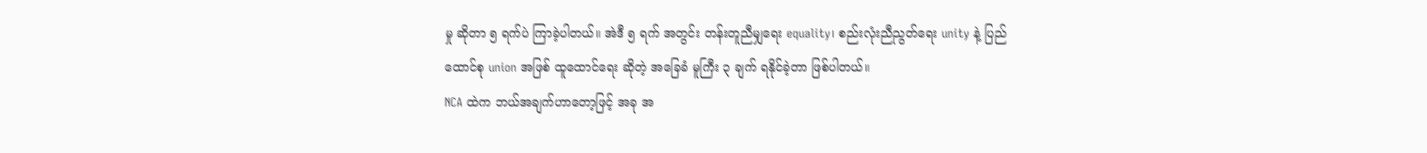မှု ဆိုတာ ၅ ရက်ပဲ ကြာခဲ့ပါတယ်။ အဲဒီ ၅ ရက် အတွင်း တန်းတူညီမျှရေး equality၊ စည်းလုံးညီညွတ်ရေး unity နဲ့ ပြည်ထောင်စု union အဖြစ် ထူထောင်ရေး ဆိုတဲ့ အခြေခံ မူကြီး ၃ ချက် ရနိုင်ခဲ့တာ ဖြစ်ပါတယ်။
NCA ထဲက ဘယ်အချက်ဟာတော့ဖြင့် အခု အ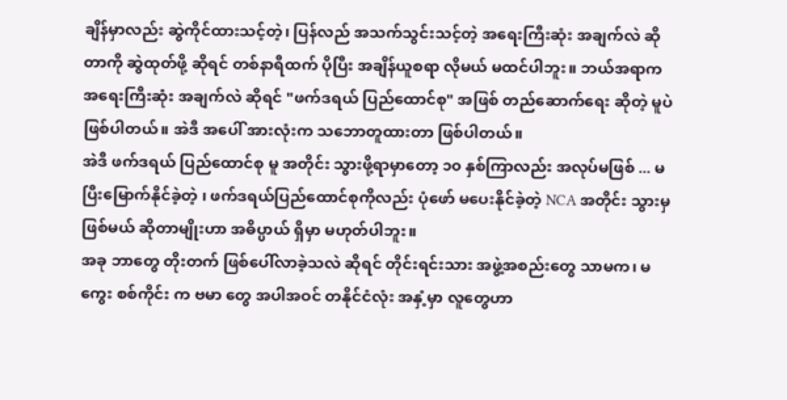ချိန်မှာလည်း ဆွဲကိုင်ထားသင့်တဲ့၊ ပြန်လည် အသက်သွင်းသင့်တဲ့ အရေးကြီးဆုံး အချက်လဲ ဆိုတာကို ဆွဲထုတ်ဖို့ ဆိုရင် တစ်နာရီထက် ပိုပြီး အချိန်ယူစရာ လိုမယ် မထင်ပါဘူး။ ဘယ်အရာက အရေးကြီးဆုံး အချက်လဲ ဆိုရင် "ဖက်ဒရယ် ပြည်ထောင်စု" အဖြစ် တည်ဆောက်ရေး ဆိုတဲ့ မူပဲ ဖြစ်ပါတယ်။ အဲဒီ အပေါ် အားလုံးက သဘောတူထားတာ ဖြစ်ပါတယ်။
အဲဒီ ဖက်ဒရယ် ပြည်ထောင်စု မူ အတိုင်း သွားဖို့ရာမှာတော့ ၁၀ နှစ်ကြာလည်း အလုပ်မဖြစ် ... မပြီးမြောက်နိုင်ခဲ့တဲ့ ၊ ဖက်ဒရယ်ပြည်ထောင်စုကိုလည်း ပုံဖော် မပေးနိုင်ခဲ့တဲ့ NCA အတိုင်း သွားမှ ဖြစ်မယ် ဆိုတာမျိုးဟာ အဓိပ္ပာယ် ရှိမှာ မဟုတ်ပါဘူး။
အခု ဘာတွေ တိုးတက် ဖြစ်ပေါ်လာခဲ့သလဲ ဆိုရင် တိုင်းရင်းသား အဖွဲ့အစည်းတွေ သာမက၊ မကွေး စစ်ကိုင်း က ဗမာ တွေ အပါအဝင် တနိုင်ငံလုံး အနှံ့မှာ လူတွေဟာ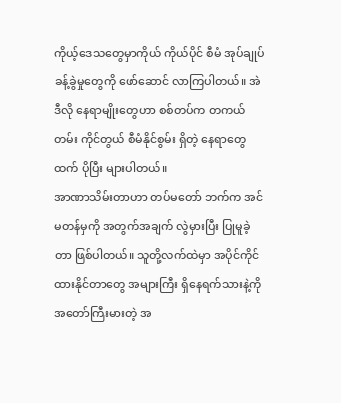ကိုယ့်ဒေသတွေမှာကိုယ် ကိုယ်ပိုင် စီမံ အုပ်ချုပ်ခန့်ခွဲမှုတွေကို ဖော်ဆောင် လာကြပါတယ်။ အဲဒီလို နေရာမျိုးတွေဟာ စစ်တပ်က တကယ်တမ်း ကိုင်တွယ် စီမံနိုင်စွမ်း ရှိတဲ့ နေရာတွေထက် ပိုပြီး များပါတယ်။
အာဏာသိမ်းတာဟာ တပ်မတော် ဘက်က အင်မတန်မှကို အတွက်အချက် လွဲမှားပြီး ပြုမူခဲ့တာ ဖြစ်ပါတယ်။ သူတို့လက်ထဲမှာ အပိုင်ကိုင်ထားနိုင်တာတွေ အများကြီး ရှိနေရက်သားနဲ့ကို အတော်ကြီးမားတဲ့ အ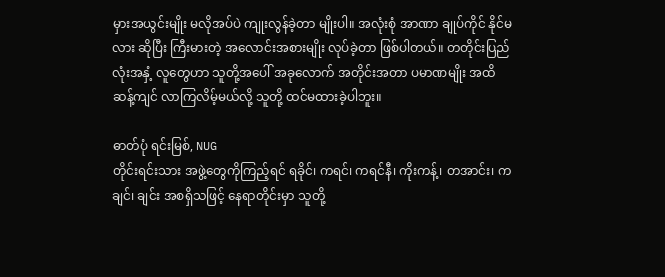မှားအယွင်းမျိုး မလိုအပ်ပဲ ကျုးလွန်ခဲ့တာ မျိုးပါ။ အလုံးစုံ အာဏာ ချုပ်ကိုင် နိုင်မလား ဆိုပြီး ကြီးမားတဲ့ အလောင်းအစားမျိုး လုပ်ခဲ့တာ ဖြစ်ပါတယ်။ တတိုင်းပြည်လုံးအနှံ့ လူတွေဟာ သူတို့အပေါ် အခုလောက် အတိုင်းအတာ ပမာဏမျိုး အထိ ဆန့်ကျင် လာကြလိမ့်မယ်လို့ သူတို့ ထင်မထားခဲ့ပါဘူး။

ဓာတ်ပုံ ရင်းမြစ်, NUG
တိုင်းရင်းသား အဖွဲ့တွေကိုကြည့်ရင် ရခိုင်၊ ကရင်၊ ကရင်နီ၊ ကိုးကန့်၊ တအာင်း၊ ကချင်၊ ချင်း အစရှိသဖြင့် နေရာတိုင်းမှာ သူတို့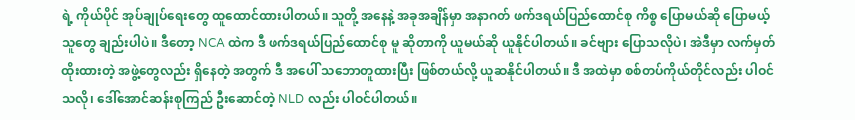ရဲ့ ကိုယ်ပိုင် အုပ်ချုပ်ရေးတွေ ထူထောင်ထားပါတယ်။ သူတို့ အနေနဲ့ အခုအချိန်မှာ အနာဂတ် ဖက်ဒရယ်ပြည်ထောင်စု ကိစ္စ ပြောမယ်ဆို ပြောမယ့်သူတွေ ချည်းပါပဲ။ ဒီတော့ NCA ထဲက ဒီ ဖက်ဒရယ်ပြည်ထောင်စု မူ ဆိုတာကို ယူမယ်ဆို ယူနိုင်ပါတယ်။ ခင်ဗျား ပြောသလိုပဲ၊ အဲဒီမှာ လက်မှတ်ထိုးထားတဲ့ အဖွဲ့တွေလည်း ရှိနေတဲ့ အတွက် ဒီ အပေါ် သဘောတူထားပြီး ဖြစ်တယ်လို့ ယူဆနိုင်ပါတယ်။ ဒီ အထဲမှာ စစ်တပ်ကိုယ်တိုင်လည်း ပါဝင်သလို၊ ဒေါ်အောင်ဆန်းစုကြည် ဦးဆောင်တဲ့ NLD လည်း ပါဝင်ပါတယ်။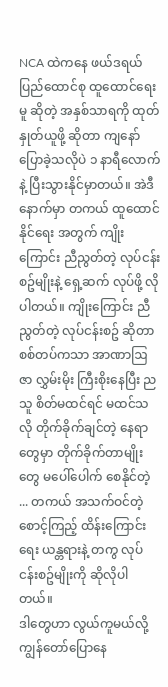NCA ထဲကနေ ဖယ်ဒရယ် ပြည်ထောင်စု ထူထောင်ရေး မူ ဆိုတဲ့ အနှစ်သာရကို ထုတ်နှုတ်ယူဖို့ ဆိုတာ ကျနော် ပြောခဲ့သလိုပဲ ၁ နာရီလောက်နဲ့ ပြီးသွားနိုင်မှာတယ်။ အဲဒီ နောက်မှာ တကယ် ထူထောင်နိုင်ရေး အတွက် ကျိုးကြောင်း ညီညွတ်တဲ့ လုပ်ငန်းစဥ်မျိုးနဲ့ ရှေ့ဆက် လုပ်ဖို့ လိုပါတယ်။ ကျိုးကြောင်း ညီညွတ်တဲ့ လုပ်ငန်းစဥ် ဆိုတာ စစ်တပ်ကသာ အာဏာဩဇာ လွှမ်းမိုး ကြီးစိုးနေပြီး ညသူ စိတ်မထင်ရင် မထင်သလို တိုက်ခိုက်ချင်တဲ့ နေရာတွေမှာ တိုက်ခိုက်တာမျိုးတွေ မပေါ်ပေါက် စေနိုင်တဲ့ ... တကယ် အသက်ဝင်တဲ့ စောင့်ကြည့် ထိန်းကြောင်းရေး ယန္တရားနဲ့ တကွ လုပ်ငန်းစဥ်မျိုးကို ဆိုလိုပါတယ်။
ဒါတွေဟာ လွယ်ကူမယ်လို့ ကျွန်တော်ပြောနေ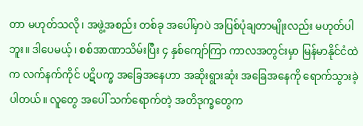တာ မဟုတ်သလို၊ အဖွဲ့အစည်း တစ်ခု အပေါ်မှာပဲ အပြစ်ပုံချတာမျိုးလည်း မဟုတ်ပါဘူး။ ဒါပေမယ့်၊ စစ်အာဏာသိမ်းပြီး ၄ နှစ်ကျော်ကြာ ကာလအတွင်းမှာ မြန်မာနိုင်ငံထဲက လက်နက်ကိုင် ပဋိပက္ခ အခြေအနေဟာ အဆိုးရွားဆုံး အခြေအနေကို ရောက်သွားခဲ့ပါတယ်။ လူတွေ အပေါ် သက်ရောက်တဲ့ အတိဒုက္ခတွေက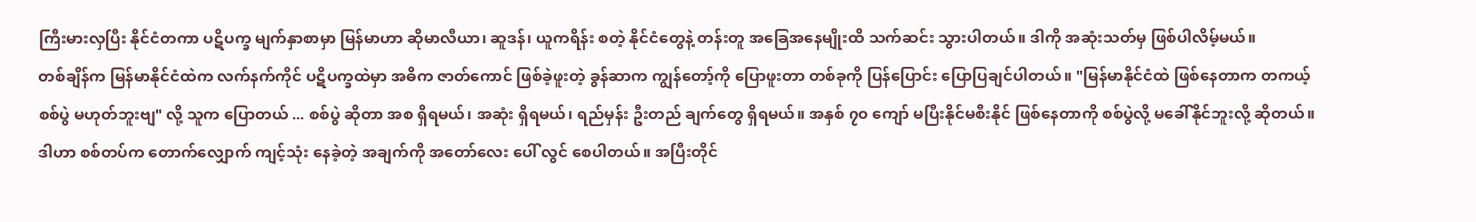ကြီးမားလှပြီး နိုင်ငံတကာ ပဋိပက္ခ မျက်နှာစာမှာ မြန်မာဟာ ဆိုမာလီယာ၊ ဆူဒန်၊ ယူကရိန်း စတဲ့ နိုင်ငံတွေနဲ့ တန်းတူ အခြေအနေမျိုးထိ သက်ဆင်း သွားပါတယ်။ ဒါကို အဆုံးသတ်မှ ဖြစ်ပါလိမ့်မယ်။
တစ်ချိန်က မြန်မာနိုင်ငံထဲက လက်နက်ကိုင် ပဋိပက္ခထဲမှာ အဓိက ဇာတ်ကောင် ဖြစ်ခဲ့ဖူးတဲ့ ခွန်ဆာက ကျွန်တော့်ကို ပြောဖူးတာ တစ်ခုကို ပြန်ပြောင်း ပြောပြချင်ပါတယ်။ "မြန်မာနိုင်ငံထဲ ဖြစ်နေတာက တကယ့် စစ်ပွဲ မဟုတ်ဘူးဗျ" လို့ သူက ပြောတယ် ... စစ်ပွဲ ဆိုတာ အစ ရှိရမယ်၊ အဆုံး ရှိရမယ်၊ ရည်မှန်း ဦးတည် ချက်တွေ ရှိရမယ်။ အနှစ် ၇၀ ကျော် မပြီးနိုင်မစီးနိုင် ဖြစ်နေတာကို စစ်ပွဲလို့ မခေါ်နိုင်ဘူးလို့ ဆိုတယ်။
ဒါဟာ စစ်တပ်က တောက်လျှောက် ကျင့်သုံး နေခဲ့တဲ့ အချက်ကို အတော်လေး ပေါ် လွင် စေပါတယ်။ အပြီးတိုင်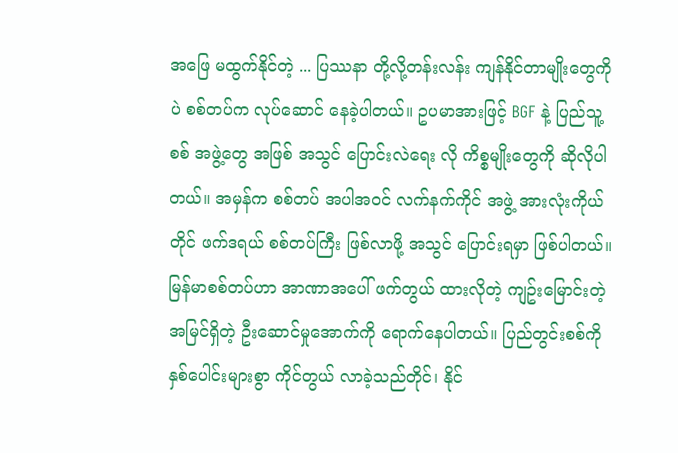အဖြေ မထွက်နိုင်တဲ့ ... ပြဿနာ တို့လို့တန်းလန်း ကျန်နိုင်တာမျိုးတွေကိုပဲ စစ်တပ်က လုပ်ဆောင် နေခဲ့ပါတယ်။ ဥပမာအားဖြင့် BGF နဲ့ ပြည်သူ့စစ် အဖွဲ့တွေ အဖြစ် အသွင် ပြောင်းလဲရေး လို ကိစ္စမျိုးတွေကို ဆိုလိုပါတယ်။ အမှန်က စစ်တပ် အပါအဝင် လက်နက်ကိုင် အဖွဲ့ အားလုံးကိုယ်တိုင် ဖက်ဒရယ် စစ်တပ်ကြီး ဖြစ်လာဖို့ အသွင် ပြောင်းရမှာ ဖြစ်ပါတယ်။
မြန်မာစစ်တပ်ဟာ အာဏာအပေါ် ဖက်တွယ် ထားလိုတဲ့ ကျဥ်းမြောင်းတဲ့ အမြင်ရှိတဲ့ ဦးဆောင်မှုအောက်ကို ရောက်နေပါတယ်။ ပြည်တွင်းစစ်ကို နှစ်ပေါင်းများစွာ ကိုင်တွယ် လာခဲ့သည်တိုင်၊ နိုင်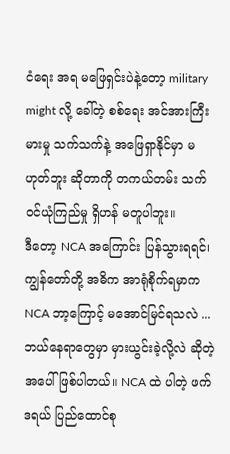ငံရေး အရ မဖြေရှင်းပဲနဲ့တော့ military might လို့ ခေါ်တဲ့ စစ်ရေး အင်အားကြီးမားမှု သက်သက်နဲ့ အဖြေရှာနိုင်မှာ မဟုတ်ဘူး ဆိုတာကို တကယ်တမ်း သက်ဝင်ယုံကြည်မှု ရှိဟန် မတူပါဘူး။
ဒီတော့ NCA အကြောင်း ပြန်သွားရရင်၊ ကျွန်တော်တို့ အဓိက အာရုံစိုက်ရမှာက NCA ဘာ့ကြောင့် မအောင်မြင်ရသလဲ ... ဘယ်နေရာတွေမှာ မှားယွင်းခဲ့လို့လဲ ဆိုတဲ့ အပေါ် ဖြစ်ပါတယ်။ NCA ထဲ ပါတဲ့ ဖက်ဒရယ် ပြည်ထောင်စု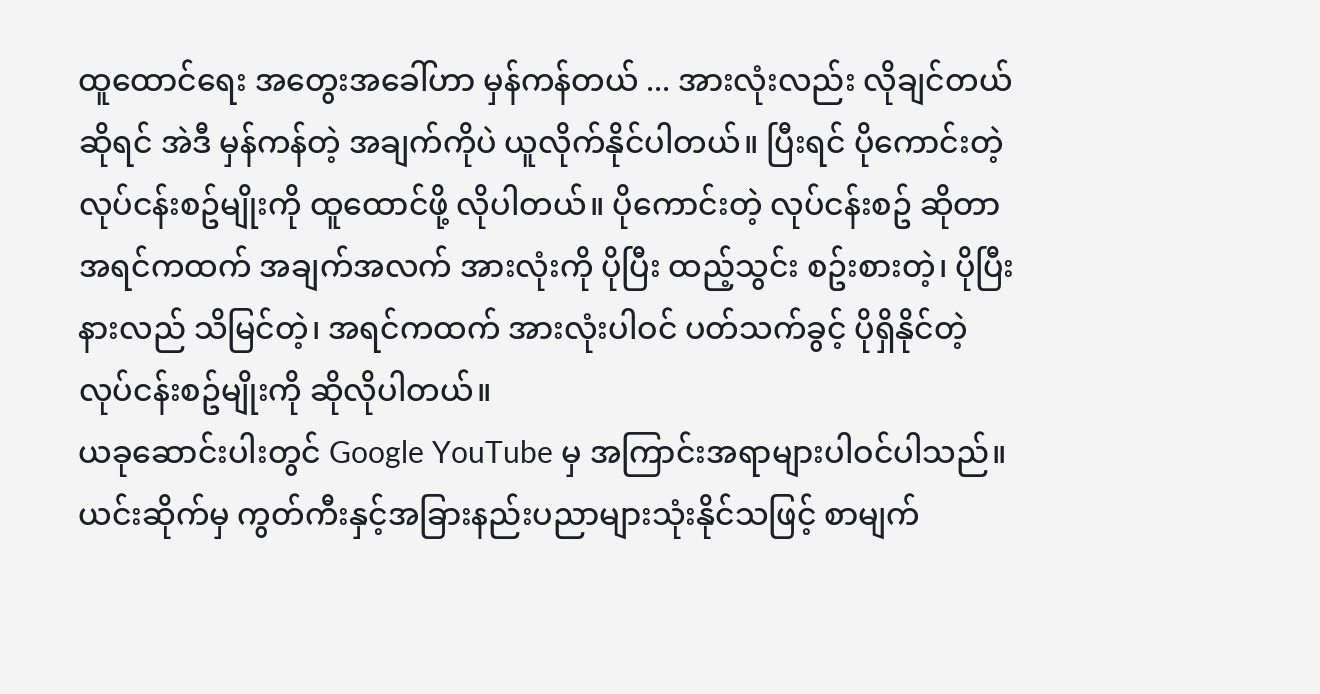ထူထောင်ရေး အတွေးအခေါ်ဟာ မှန်ကန်တယ် ... အားလုံးလည်း လိုချင်တယ် ဆိုရင် အဲဒီ မှန်ကန်တဲ့ အချက်ကိုပဲ ယူလိုက်နိုင်ပါတယ်။ ပြီးရင် ပိုကောင်းတဲ့ လုပ်ငန်းစဥ်မျိုးကို ထူထောင်ဖို့ လိုပါတယ်။ ပိုကောင်းတဲ့ လုပ်ငန်းစဥ် ဆိုတာ အရင်ကထက် အချက်အလက် အားလုံးကို ပိုပြီး ထည့်သွင်း စဥ်းစားတဲ့၊ ပိုပြီး နားလည် သိမြင်တဲ့၊ အရင်ကထက် အားလုံးပါဝင် ပတ်သက်ခွင့် ပိုရှိနိုင်တဲ့ လုပ်ငန်းစဥ်မျိုးကို ဆိုလိုပါတယ်။
ယခုဆောင်းပါးတွင် Google YouTube မှ အကြာင်းအရာများပါဝင်ပါသည်။ ယင်းဆိုက်မှ ကွတ်ကီးနှင့်အခြားနည်းပညာများသုံးနိုင်သဖြင့် စာမျက်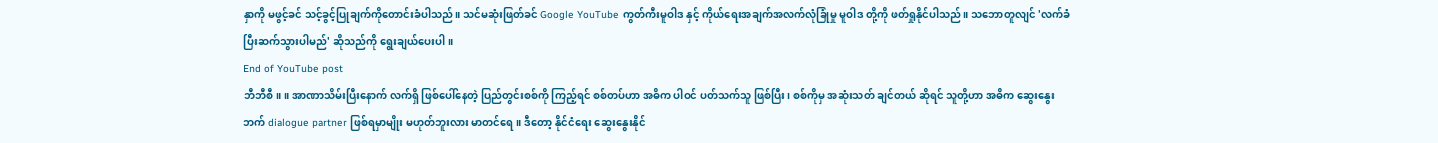နှာကို မဖွင့်ခင် သင့်ခွင့်ပြုချက်ကိုတောင်းခံပါသည်။ သင်မဆုံးဖြတ်ခင် Google YouTube ကွတ်ကီးမူဝါဒ နှင့် ကိုယ်ရေးအချက်အလက်လုံခြုံမှု မူဝါဒ တို့ကို ဖတ်ရှုနိုင်ပါသည်။ သဘောတူလျင် 'လက်ခံပြီးဆက်သွားပါမည်' ဆိုသည်ကို ရွေးချယ်ပေးပါ။
End of YouTube post
ဘီဘီစီ။ ။ အာဏာသိမ်းပြီးနောက် လက်ရှိ ဖြစ်ပေါ်နေတဲ့ ပြည်တွင်းစစ်ကို ကြည့်ရင် စစ်တပ်ဟာ အဓိက ပါဝင် ပတ်သက်သူ ဖြစ်ပြီး၊ စစ်ကိုမှ အဆုံးသတ် ချင်တယ် ဆိုရင် သူတို့ဟာ အဓိက ဆွေးနွေးဘက် dialogue partner ဖြစ်ရမှာမျိုး မဟုတ်ဘူးလား မာတင်ရေ။ ဒီတော့ နိုင်ငံရေး ဆွေးနွေးနိုင်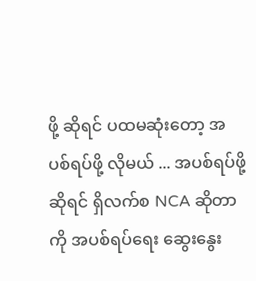ဖို့ ဆိုရင် ပထမဆုံးတော့ အပစ်ရပ်ဖို့ လိုမယ် ... အပစ်ရပ်ဖို့ ဆိုရင် ရှိလက်စ NCA ဆိုတာကို အပစ်ရပ်ရေး ဆွေးနွေး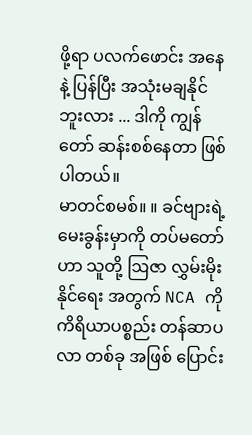ဖို့ရာ ပလက်ဖောင်း အနေနဲ့ ပြန်ပြီး အသုံးမချနိုင်ဘူးလား ... ဒါကို ကျွန်တော် ဆန်းစစ်နေတာ ဖြစ်ပါတယ်။
မာတင်စမစ်။ ။ ခင်ဗျားရဲ့ မေးခွန်းမှာကို တပ်မတော်ဟာ သူတို့ ဩဇာ လွှမ်းမိုးနိုင်ရေး အတွက် NCA ကို ကိရိယာပစ္စည်း တန်ဆာပလာ တစ်ခု အဖြစ် ပြောင်း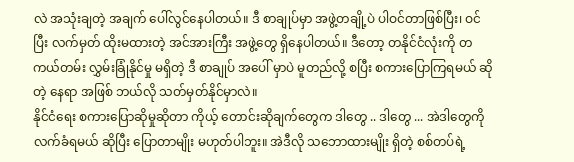လဲ အသုံးချတဲ့ အချက် ပေါ်လွင်နေပါတယ်။ ဒီ စာချုပ်မှာ အဖွဲ့တချို့ပဲ ပါဝင်တာဖြစ်ပြီး၊ ဝင်ပြီး လက်မှတ် ထိုးမထားတဲ့ အင်အားကြီး အဖွဲ့တွေ ရှိနေပါတယ်။ ဒီတော့ တနိုင်ငံလုံးကို တကယ်တမ်း လွှမ်းခြုံနိုင်မှု မရှိတဲ့ ဒီ စာချုပ် အပေါ် မှာပဲ မူတည်လို့ စပြီး စကားပြောကြရမယ် ဆိုတဲ့ နေရာ အဖြစ် ဘယ်လို သတ်မှတ်နိုင်မှာလဲ။
နိုင်ငံရေး စကားပြောဆိုမှုဆိုတာ ကိုယ့် တောင်းဆိုချက်တွေက ဒါတွေ .. ဒါတွေ ... အဲဒါတွေကို လက်ခံရမယ် ဆိုပြီး ပြောတာမျိုး မဟုတ်ပါဘူး။ အဲဒီလို သဘောထားမျိုး ရှိတဲ့ စစ်တပ်ရဲ့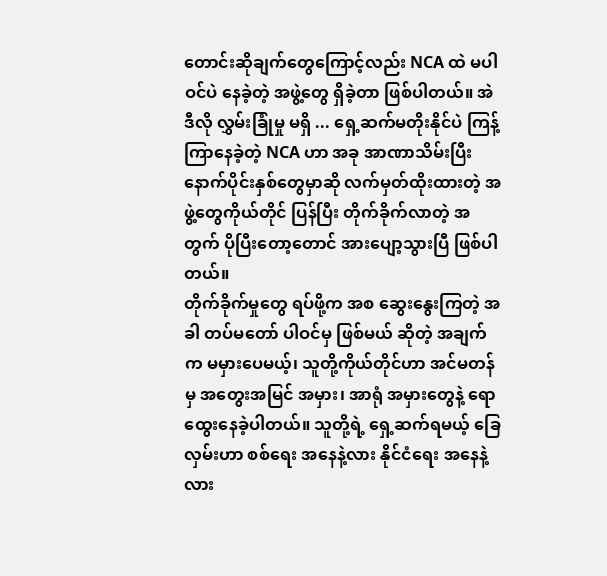တောင်းဆိုချက်တွေကြောင့်လည်း NCA ထဲ မပါဝင်ပဲ နေခဲ့တဲ့ အဖွဲ့တွေ ရှိခဲ့တာ ဖြစ်ပါတယ်။ အဲဒီလို လွှမ်းခြုံမှု မရှိ ... ရှေ့ဆက်မတိုးနိုင်ပဲ ကြန့်ကြာနေခဲ့တဲ့ NCA ဟာ အခု အာဏာသိမ်းပြီး နောက်ပိုင်းနှစ်တွေမှာဆို လက်မှတ်ထိုးထားတဲ့ အဖွဲ့တွေကိုယ်တိုင် ပြန်ပြီး တိုက်ခိုက်လာတဲ့ အတွက် ပိုပြီးတော့တောင် အားပျော့သွားပြီ ဖြစ်ပါတယ်။
တိုက်ခိုက်မှုတွေ ရပ်ဖို့က အစ ဆွေးနွေးကြတဲ့ အခါ တပ်မတော် ပါဝင်မှ ဖြစ်မယ် ဆိုတဲ့ အချက်က မမှားပေမယ့်၊ သူတို့ကိုယ်တိုင်ဟာ အင်မတန်မှ အတွေးအမြင် အမှား၊ အာရုံ အမှားတွေနဲ့ ရောထွေးနေခဲ့ပါတယ်။ သူတို့ရဲ့ ရှေ့ဆက်ရမယ့် ခြေလှမ်းဟာ စစ်ရေး အနေနဲ့လား နိုင်ငံရေး အနေနဲ့လား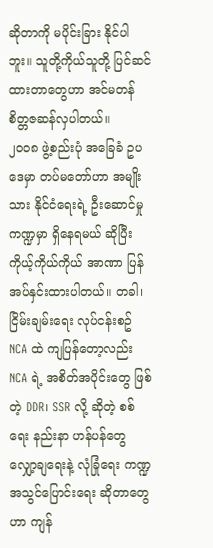ဆိုတာကို မပိုင်းခြား နိုင်ပါဘူး။ သူတို့ကိုယ်သူတို့ ပြင်ဆင် ထားတာတွေဟာ အင်မတန် စိတ္တဇဆန်လှပါတယ်။
၂၀၀၈ ဖွဲ့စည်းပုံ အခြေခံ ဥပဒေမှာ တပ်မတော်ဟာ အမျိုးသား နိုင်ငံရေးရဲ့ ဦးဆောင်မှု ကဏ္ဍမှာ ရှိနေရမယ် ဆိုပြီး ကိုယ့်ကိုယ်ကိုယ် အာဏာ ပြန် အပ်နှင်းထားပါတယ်။ တခါ၊ ငြိမ်းချမ်းရေး လုပ်ငန်းစဥ် NCA ထဲ ကျပြန်တော့လည်း NCA ရဲ့ အစိတ်အပိုင်းတွေ ဖြစ်တဲ့ DDR၊ SSR လို့ ဆိုတဲ့ စစ်ရေး နည်းနာ ဟန်ပန်တွေ လျှော့ချရေးနဲ့ လုံခြုံရေး ကဏ္ဍ အသွင်ပြောင်းရေး ဆိုတာတွေဟာ ကျန်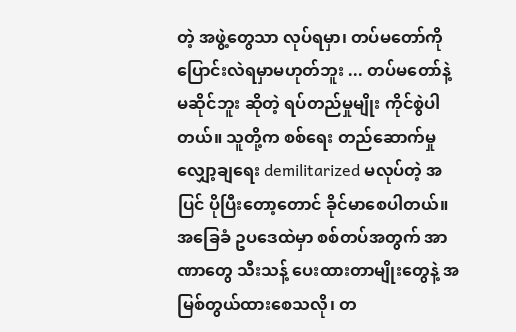တဲ့ အဖွဲ့တွေသာ လုပ်ရမှာ၊ တပ်မတော်ကို ပြောင်းလဲရမှာမဟုတ်ဘူး ... တပ်မတော်နဲ့ မဆိုင်ဘူး ဆိုတဲ့ ရပ်တည်မှုမျိုး ကိုင်စွဲပါတယ်။ သူတို့က စစ်ရေး တည်ဆောက်မှု လျှော့ချရေး demilitarized မလုပ်တဲ့ အပြင် ပိုပြီးတော့တောင် ခိုင်မာစေပါတယ်။
အခြေခံ ဥပဒေထဲမှာ စစ်တပ်အတွက် အာဏာတွေ သီးသန့် ပေးထားတာမျိုးတွေနဲ့ အမြစ်တွယ်ထားစေသလို၊ တ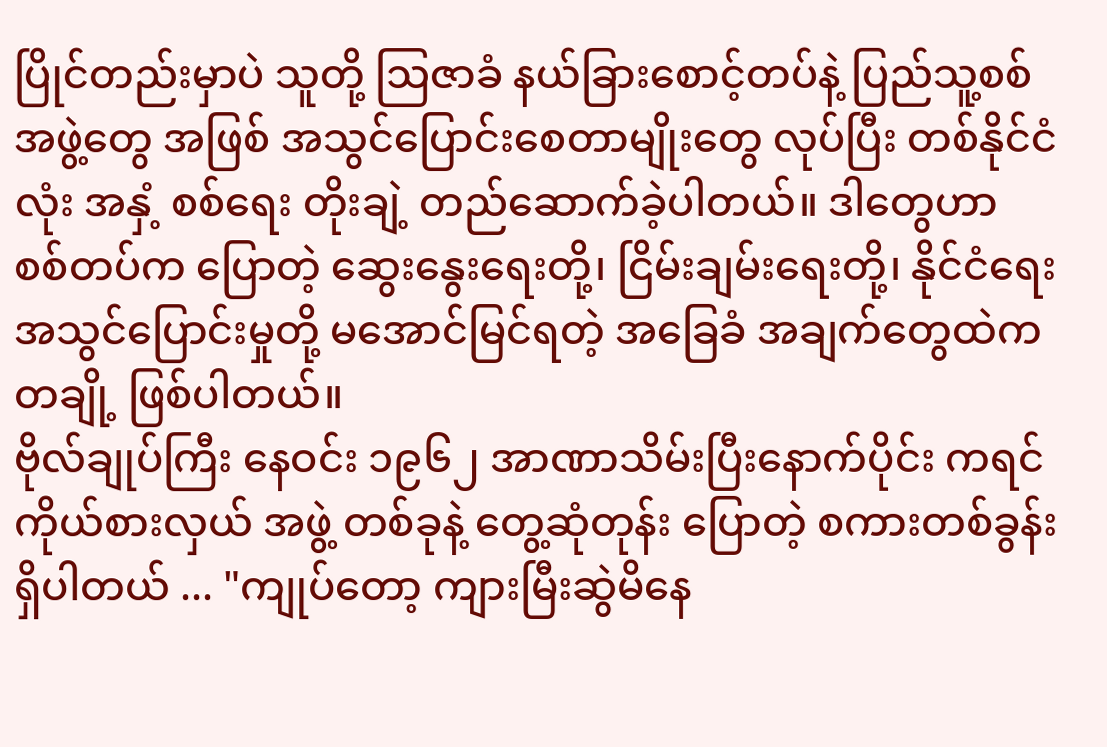ပြိုင်တည်းမှာပဲ သူတို့ ဩဇာခံ နယ်ခြားစောင့်တပ်နဲ့ ပြည်သူ့စစ်အဖွဲ့တွေ အဖြစ် အသွင်ပြောင်းစေတာမျိုးတွေ လုပ်ပြီး တစ်နိုင်ငံလုံး အနှံ့ စစ်ရေး တိုးချဲ့ တည်ဆောက်ခဲ့ပါတယ်။ ဒါတွေဟာ စစ်တပ်က ပြောတဲ့ ဆွေးနွေးရေးတို့၊ ငြိမ်းချမ်းရေးတို့၊ နိုင်ငံရေး အသွင်ပြောင်းမှုတို့ မအောင်မြင်ရတဲ့ အခြေခံ အချက်တွေထဲက တချို့ ဖြစ်ပါတယ်။
ဗိုလ်ချုပ်ကြီး နေဝင်း ၁၉၆၂ အာဏာသိမ်းပြီးနောက်ပိုင်း ကရင် ကိုယ်စားလှယ် အဖွဲ့ တစ်ခုနဲ့ တွေ့ဆုံတုန်း ပြောတဲ့ စကားတစ်ခွန်း ရှိပါတယ် ... "ကျုပ်တော့ ကျားမြီးဆွဲမိနေ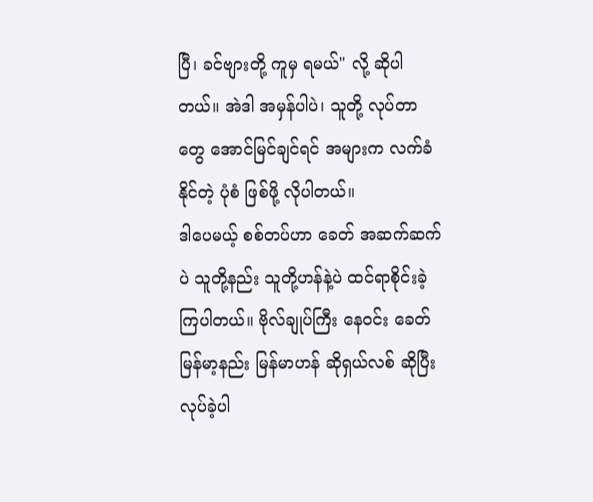ပြီ၊ ခင်ဗျားတို့ ကူမှ ရမယ်" လို့ ဆိုပါတယ်။ အဲဒါ အမှန်ပါပဲ၊ သူတို့ လုပ်တာတွေ အောင်မြင်ချင်ရင် အများက လက်ခံနိုင်တဲ့ ပုံစံ ဖြစ်ဖို့ လိုပါတယ်။
ဒါပေမယ့် စစ်တပ်ဟာ ခေတ် အဆက်ဆက်ပဲ သူတို့နည်း သူတို့ဟန်နဲ့ပဲ ထင်ရာစိုင်းခဲ့ကြပါတယ်။ ဗိုလ်ချုပ်ကြီး နေဝင်း ခေတ် မြန်မာ့နည်း မြန်မာဟန် ဆိုရှယ်လစ် ဆိုပြီး လုပ်ခဲ့ပါ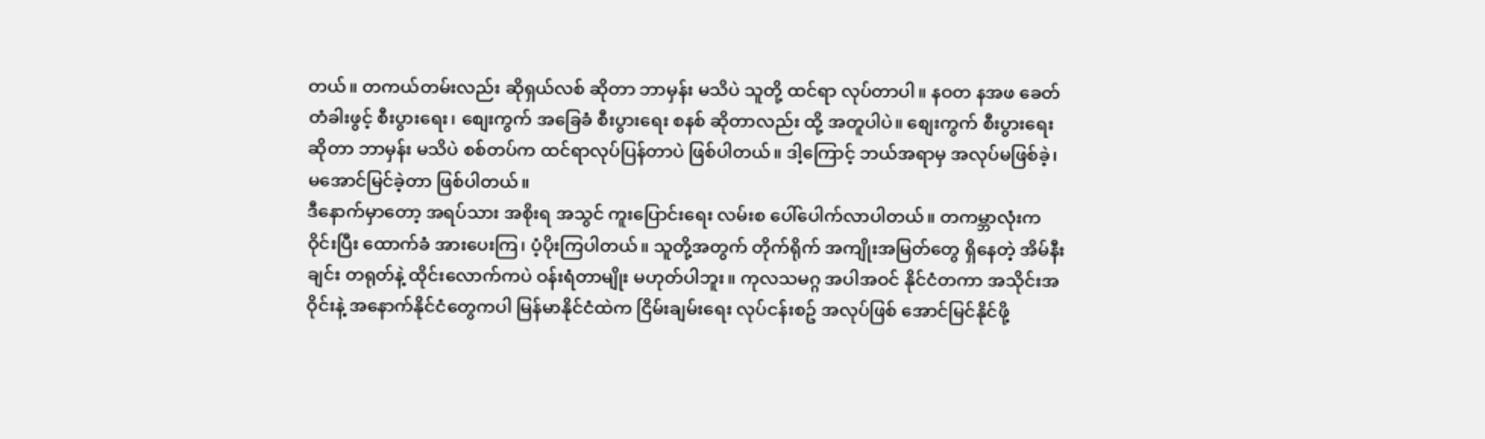တယ်။ တကယ်တမ်းလည်း ဆိုရှယ်လစ် ဆိုတာ ဘာမှန်း မသိပဲ သူတို့ ထင်ရာ လုပ်တာပါ။ နဝတ နအဖ ခေတ် တံခါးဖွင့် စီးပွားရေး၊ စျေးကွက် အခြေခံ စီးပွားရေး စနစ် ဆိုတာလည်း ထို့ အတူပါပဲ။ စျေးကွက် စီးပွားရေး ဆိုတာ ဘာမှန်း မသိပဲ စစ်တပ်က ထင်ရာလုပ်ပြန်တာပဲ ဖြစ်ပါတယ်။ ဒါ့ကြောင့် ဘယ်အရာမှ အလုပ်မဖြစ်ခဲ့၊ မအောင်မြင်ခဲ့တာ ဖြစ်ပါတယ်။
ဒီနောက်မှာတော့ အရပ်သား အစိုးရ အသွင် ကူးပြောင်းရေး လမ်းစ ပေါ်ပေါက်လာပါတယ်။ တကမ္ဘာလုံးက ဝိုင်းပြီး ထောက်ခံ အားပေးကြ၊ ပံ့ပိုးကြပါတယ်။ သူတို့အတွက် တိုက်ရိုက် အကျိုးအမြတ်တွေ ရှိနေတဲ့ အိမ်နီးချင်း တရုတ်နဲ့ ထိုင်းလောက်ကပဲ ဝန်းရံတာမျိုး မဟုတ်ပါဘူး။ ကုလသမဂ္ဂ အပါအဝင် နိုင်ငံတကာ အသိုင်းအဝိုင်းနဲ့ အနောက်နိုင်ငံတွေကပါ မြန်မာနိုင်ငံထဲက ငြိမ်းချမ်းရေး လုပ်ငန်းစဥ် အလုပ်ဖြစ် အောင်မြင်နိုင်ဖို့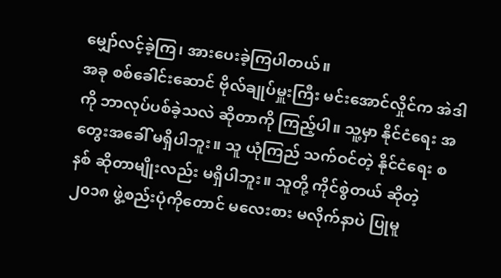မျှော်လင့်ခဲ့ကြ၊ အားပေးခဲ့ကြပါတယ်။
အခု စစ်ခေါင်းဆောင် ဗိုလ်ချုပ်မှူးကြီး မင်းအောင်လှိုင်က အဲဒါကို ဘာလုပ်ပစ်ခဲ့သလဲ ဆိုတာကို ကြည့်ပါ။ သူ့မှာ နိုင်ငံရေး အတွေးအခေါ် မရှိပါဘူး။ သူ ယုံကြည် သက်ဝင်တဲ့ နိုင်ငံရေး စနစ် ဆိုတာမျိုးလည်း မရှိပါဘူး။ သူတို့ ကိုင်စွဲတယ် ဆိုတဲ့ ၂၀၁၈ ဖွဲ့စည်းပုံကိုတောင် မလေးစား မလိုက်နာပဲ ပြုမူ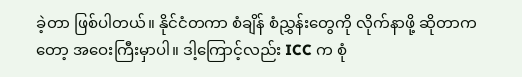ခဲ့တာ ဖြစ်ပါတယ်။ နိုင်ငံတကာ စံချိန် စံညွှန်းတွေကို လိုက်နာဖို့ ဆိုတာကတော့ အဝေးကြီးမှာပါ။ ဒါ့ကြောင့်လည်း ICC က စုံ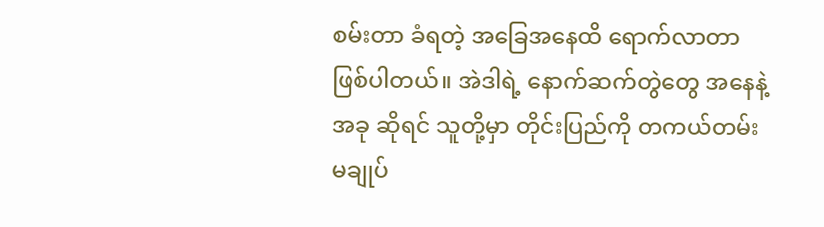စမ်းတာ ခံရတဲ့ အခြေအနေထိ ရောက်လာတာ ဖြစ်ပါတယ်။ အဲဒါရဲ့ နောက်ဆက်တွဲတွေ အနေနဲ့ အခု ဆိုရင် သူတို့မှာ တိုင်းပြည်ကို တကယ်တမ်း မချုပ်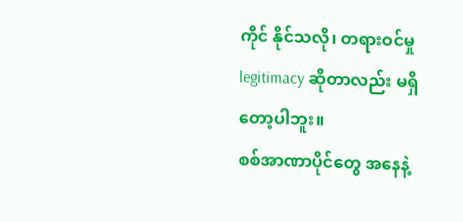ကိုင် နိုင်သလို၊ တရားဝင်မှု legitimacy ဆိုတာလည်း မရှိတော့ပါဘူး။
စစ်အာဏာပိုင်တွေ အနေနဲ့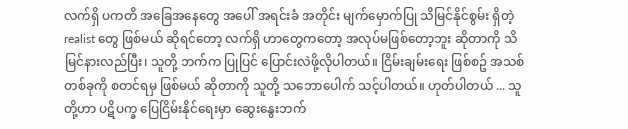လက်ရှိ ပကတိ အခြေအနေတွေ အပေါ် အရင်းခံ အတိုင်း မျက်မှောက်ပြု သိမြင်နိုင်စွမ်း ရှိတဲ့ realist တွေ ဖြစ်မယ် ဆိုရင်တော့ လက်ရှိ ဟာတွေကတော့ အလုပ်မဖြစ်တော့ဘူး ဆိုတာကို သိမြင်နားလည်ပြီး၊ သူတို့ ဘက်က ပြုပြင် ပြောင်းလဲဖို့လိုပါတယ်။ ငြိမ်းချမ်းရေး ဖြစ်စဥ် အသစ်တစ်ခုကို စတင်ရမှ ဖြစ်မယ် ဆိုတာကို သူတို့ သဘောပေါက် သင့်ပါတယ်။ ဟုတ်ပါတယ် ... သူတို့ဟာ ပဋိပက္ခ ပြေငြိမ်းနိုင်ရေးမှာ ဆွေးနွေးဘက်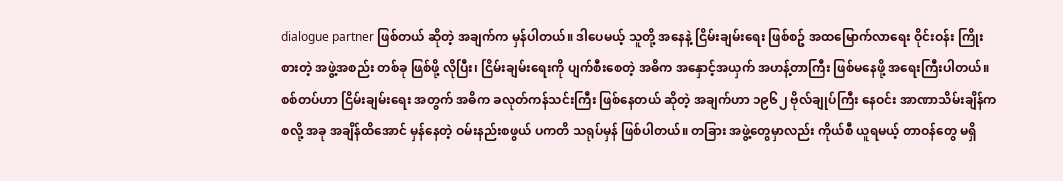dialogue partner ဖြစ်တယ် ဆိုတဲ့ အချက်က မှန်ပါတယ်။ ဒါပေမယ့် သူတို့ အနေနဲ့ ငြိမ်းချမ်းရေး ဖြစ်စဥ် အထမြောက်လာရေး ဝိုင်းဝန်း ကြိုးစားတဲ့ အဖွဲ့အစည်း တစ်ခု ဖြစ်ဖို့ လိုပြီး၊ ငြိမ်းချမ်းရေးကို ပျက်စီးစေတဲ့ အဓိက အနှောင့်အယှက် အဟန့်တာကြီး ဖြစ်မနေဖို့ အရေးကြီးပါတယ်။
စစ်တပ်ဟာ ငြိမ်းချမ်းရေး အတွက် အဓိက ခလုတ်ကန်သင်းကြီး ဖြစ်နေတယ် ဆိုတဲ့ အချက်ဟာ ၁၉၆၂ ဗိုလ်ချုပ်ကြီး နေဝင်း အာဏာသိမ်းချိန်က စလို့ အခု အချိန်ထိအောင် မှန်နေတဲ့ ဝမ်းနည်းစဖွယ် ပကတိ သရုပ်မှန် ဖြစ်ပါတယ်။ တခြား အဖွဲ့တွေမှာလည်း ကိုယ်စီ ယူရမယ့် တာဝန်တွေ မရှိ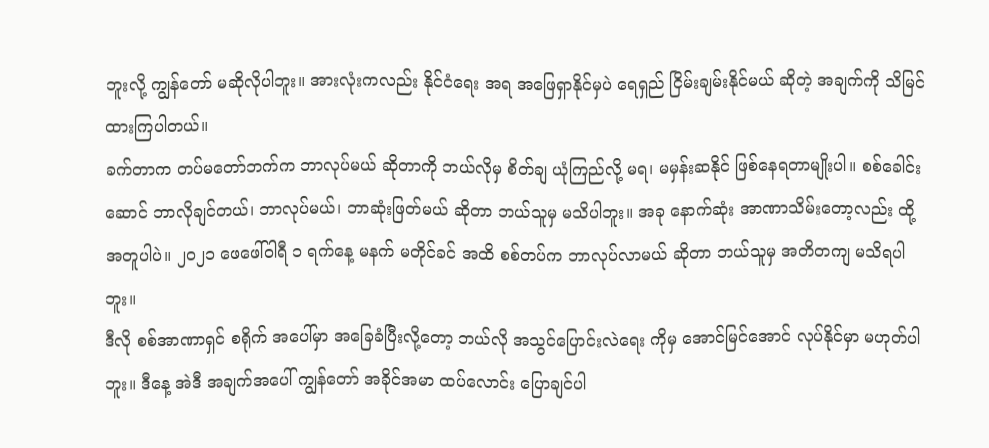ဘူးလို့ ကျွန်တော် မဆိုလိုပါဘူး။ အားလုံးကလည်း နိုင်ငံရေး အရ အဖြေရှာနိုင်မှပဲ ရေရှည် ငြိမ်းချမ်းနိုင်မယ် ဆိုတဲ့ အချက်ကို သိမြင်ထားကြပါတယ်။
ခက်တာက တပ်မတော်ဘက်က ဘာလုပ်မယ် ဆိုတာကို ဘယ်လိုမှ စိတ်ချ ယုံကြည်လို့ မရ၊ မမှန်းဆနိုင် ဖြစ်နေရတာမျိုးပါ။ စစ်ခေါင်းဆောင် ဘာလိုချင်တယ်၊ ဘာလုပ်မယ်၊ ဘာဆုံးဖြတ်မယ် ဆိုတာ ဘယ်သူမှ မသိပါဘူး။ အခု နောက်ဆုံး အာဏာသိမ်းတော့လည်း ထို့ အတူပါပဲ။ ၂၀၂၁ ဖေဖေါ်ဝါရီ ၁ ရက်နေ့ မနက် မတိုင်ခင် အထိ စစ်တပ်က ဘာလုပ်လာမယ် ဆိုတာ ဘယ်သူမှ အတိတကျ မသိရပါဘူး။
ဒီလို စစ်အာဏာရှင် စရိုက် အပေါ်မှာ အခြေခံပြီးလို့တော့ ဘယ်လို အသွင်ပြောင်းလဲရေး ကိုမှ အောင်မြင်အောင် လုပ်နိုင်မှာ မဟုတ်ပါဘူး။ ဒီနေ့ အဲဒီ အချက်အပေါ် ကျွန်တော် အခိုင်အမာ ထပ်လောင်း ပြောချင်ပါ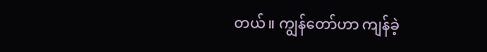တယ်။ ကျွန်တော်ဟာ ကျန်ခဲ့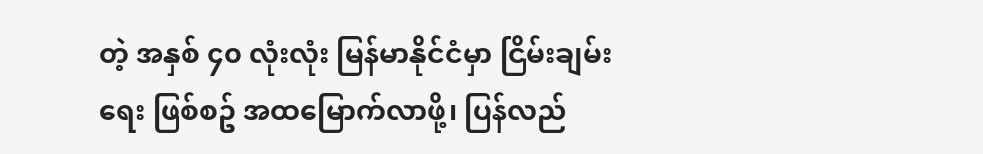တဲ့ အနှစ် ၄၀ လုံးလုံး မြန်မာနိုင်ငံမှာ ငြိမ်းချမ်းရေး ဖြစ်စဥ် အထမြောက်လာဖို့၊ ပြန်လည်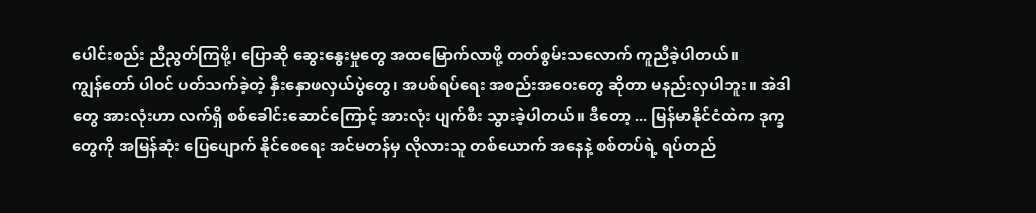ပေါင်းစည်း ညီညွတ်ကြဖို့၊ ပြောဆို ဆွေးနွေးမှုတွေ အထမြောက်လာဖို့ တတ်စွမ်းသလောက် ကူညီခဲ့ပါတယ်။
ကျွန်တော် ပါဝင် ပတ်သက်ခဲ့တဲ့ နှီးနှောဖလှယ်ပွဲတွေ၊ အပစ်ရပ်ရေး အစည်းအဝေးတွေ ဆိုတာ မနည်းလှပါဘူး။ အဲဒါတွေ အားလုံးဟာ လက်ရှိ စစ်ခေါင်းဆောင်ကြောင့် အားလုံး ပျက်စီး သွားခဲ့ပါတယ်။ ဒီတော့ ... မြန်မာနိုင်ငံထဲက ဒုက္ခတွေကို အမြန်ဆုံး ပြေပျောက် နိုင်စေရေး အင်မတန်မှ လိုလားသူ တစ်ယောက် အနေနဲ့ စစ်တပ်ရဲ့ ရပ်တည်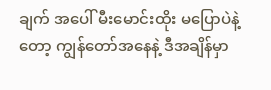ချက် အပေါ် မီးမောင်းထိုး မပြောပဲနဲ့တော့ ကျွန်တော်အနေနဲ့ ဒီအချိန်မှာ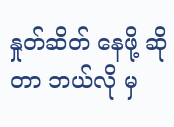နှုတ်ဆိတ် နေဖို့ ဆိုတာ ဘယ်လို မှ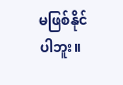မဖြစ်နိုင်ပါဘူး။